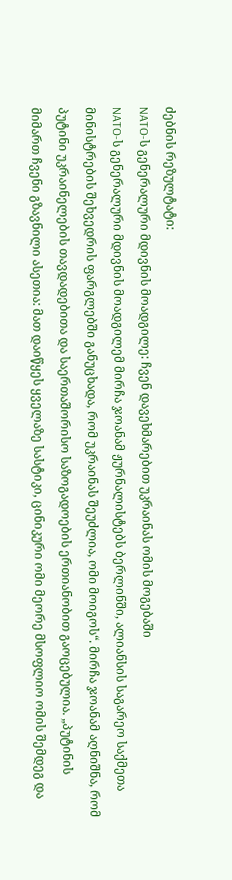ძებნის რეზულტატი:
NATO-ს გენერალური მდივნის მოადგილე: ჩვენ დავეხმარებით უკრაინას ომის მოგებაში
NATO-ს გენერალური მდივნის მოადგილემ მირჩა ჯოანამ ჟურნალისტებს ბერლინში, ალიანსის საგარეო საქმეთა მინისტრების შეხვედრის ფარგლებში განუცხადა, რომ უკრაინას შეუძლია, ომი მოიგოს“. მირჩა ჯოანამ აღნიშნა, რომ პუტინი უკრაინელების თავდადებითა და საერთაშორისო საზოგადოების ერთიანობით გაოცებულია. „პუტინის მიმართ ჩვენი გზავნილი ასეთია: მათ დაიწყეს ყველაზე სასტიკი, ცინიკური ომი მეორე მსოფლიო ომის შემდეგ და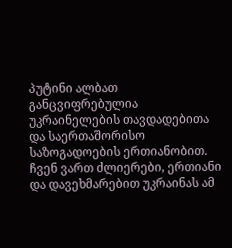პუტინი ალბათ განცვიფრებულია უკრაინელების თავდადებითა და საერთაშორისო საზოგადოების ერთიანობით. ჩვენ ვართ ძლიერები, ერთიანი და დავეხმარებით უკრაინას ამ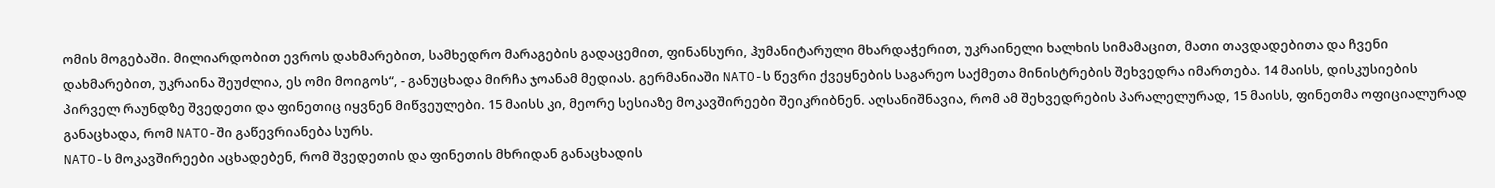ომის მოგებაში. მილიარდობით ევროს დახმარებით, სამხედრო მარაგების გადაცემით, ფინანსური, ჰუმანიტარული მხარდაჭერით, უკრაინელი ხალხის სიმამაცით, მათი თავდადებითა და ჩვენი დახმარებით, უკრაინა შეუძლია, ეს ომი მოიგოს“, - განუცხადა მირჩა ჯოანამ მედიას. გერმანიაში NATO-ს წევრი ქვეყნების საგარეო საქმეთა მინისტრების შეხვედრა იმართება. 14 მაისს, დისკუსიების პირველ რაუნდზე შვედეთი და ფინეთიც იყვნენ მიწვეულები. 15 მაისს კი, მეორე სესიაზე მოკავშირეები შეიკრიბნენ. აღსანიშნავია, რომ ამ შეხვედრების პარალელურად, 15 მაისს, ფინეთმა ოფიციალურად განაცხადა, რომ NATO-ში გაწევრიანება სურს.
NATO-ს მოკავშირეები აცხადებენ, რომ შვედეთის და ფინეთის მხრიდან განაცხადის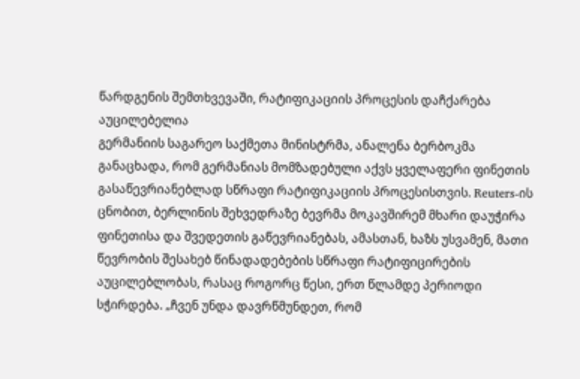წარდგენის შემთხვევაში, რატიფიკაციის პროცესის დაჩქარება აუცილებელია
გერმანიის საგარეო საქმეთა მინისტრმა, ანალენა ბერბოკმა განაცხადა, რომ გერმანიას მომზადებული აქვს ყველაფერი ფინეთის გასაწევრიანებლად სწრაფი რატიფიკაციის პროცესისთვის. Reuters-ის ცნობით, ბერლინის შეხვედრაზე ბევრმა მოკავშირემ მხარი დაუჭირა ფინეთისა და შვედეთის გაწევრიანებას, ამასთან, ხაზს უსვამენ, მათი წევრობის შესახებ წინადადებების სწრაფი რატიფიცირების აუცილებლობას, რასაც როგორც წესი, ერთ წლამდე პერიოდი სჭირდება. „ჩვენ უნდა დავრწმუნდეთ, რომ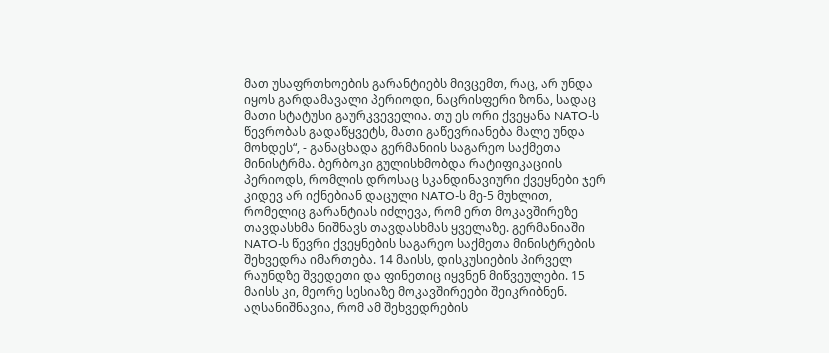მათ უსაფრთხოების გარანტიებს მივცემთ, რაც, არ უნდა იყოს გარდამავალი პერიოდი, ნაცრისფერი ზონა, სადაც მათი სტატუსი გაურკვეველია. თუ ეს ორი ქვეყანა NATO-ს წევრობას გადაწყვეტს, მათი გაწევრიანება მალე უნდა მოხდეს“, - განაცხადა გერმანიის საგარეო საქმეთა მინისტრმა. ბერბოკი გულისხმობდა რატიფიკაციის პერიოდს, რომლის დროსაც სკანდინავიური ქვეყნები ჯერ კიდევ არ იქნებიან დაცული NATO-ს მე-5 მუხლით, რომელიც გარანტიას იძლევა, რომ ერთ მოკავშირეზე თავდასხმა ნიშნავს თავდასხმას ყველაზე. გერმანიაში NATO-ს წევრი ქვეყნების საგარეო საქმეთა მინისტრების შეხვედრა იმართება. 14 მაისს, დისკუსიების პირველ რაუნდზე შვედეთი და ფინეთიც იყვნენ მიწვეულები. 15 მაისს კი, მეორე სესიაზე მოკავშირეები შეიკრიბნენ. აღსანიშნავია, რომ ამ შეხვედრების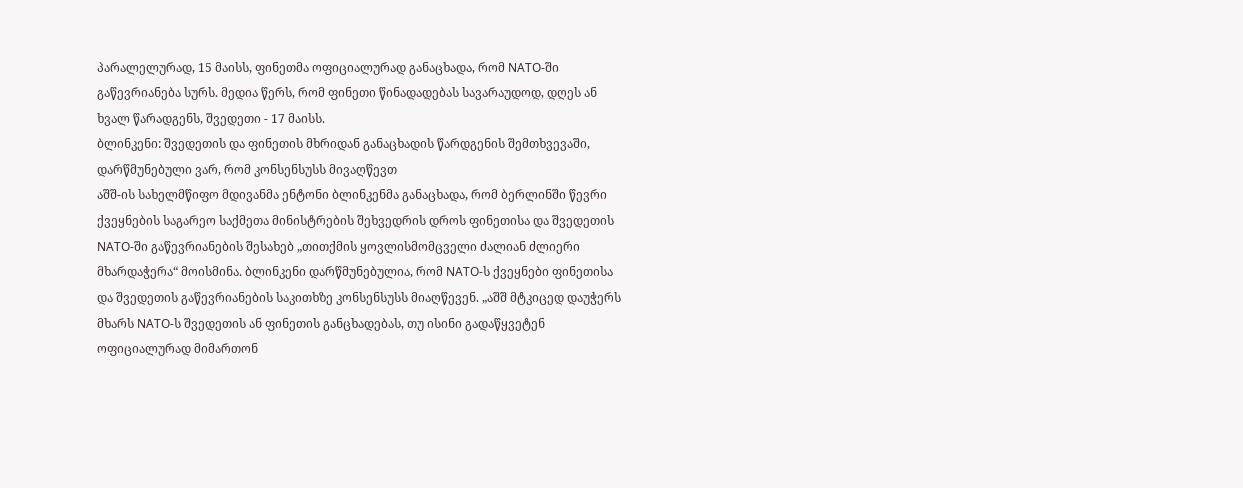პარალელურად, 15 მაისს, ფინეთმა ოფიციალურად განაცხადა, რომ NATO-ში გაწევრიანება სურს. მედია წერს, რომ ფინეთი წინადადებას სავარაუდოდ, დღეს ან ხვალ წარადგენს, შვედეთი - 17 მაისს.
ბლინკენი: შვედეთის და ფინეთის მხრიდან განაცხადის წარდგენის შემთხვევაში, დარწმუნებული ვარ, რომ კონსენსუსს მივაღწევთ
აშშ-ის სახელმწიფო მდივანმა ენტონი ბლინკენმა განაცხადა, რომ ბერლინში წევრი ქვეყნების საგარეო საქმეთა მინისტრების შეხვედრის დროს ფინეთისა და შვედეთის NATO-ში გაწევრიანების შესახებ „თითქმის ყოვლისმომცველი ძალიან ძლიერი მხარდაჭერა“ მოისმინა. ბლინკენი დარწმუნებულია, რომ NATO-ს ქვეყნები ფინეთისა და შვედეთის გაწევრიანების საკითხზე კონსენსუსს მიაღწევენ. „აშშ მტკიცედ დაუჭერს მხარს NATO-ს შვედეთის ან ფინეთის განცხადებას, თუ ისინი გადაწყვეტენ ოფიციალურად მიმართონ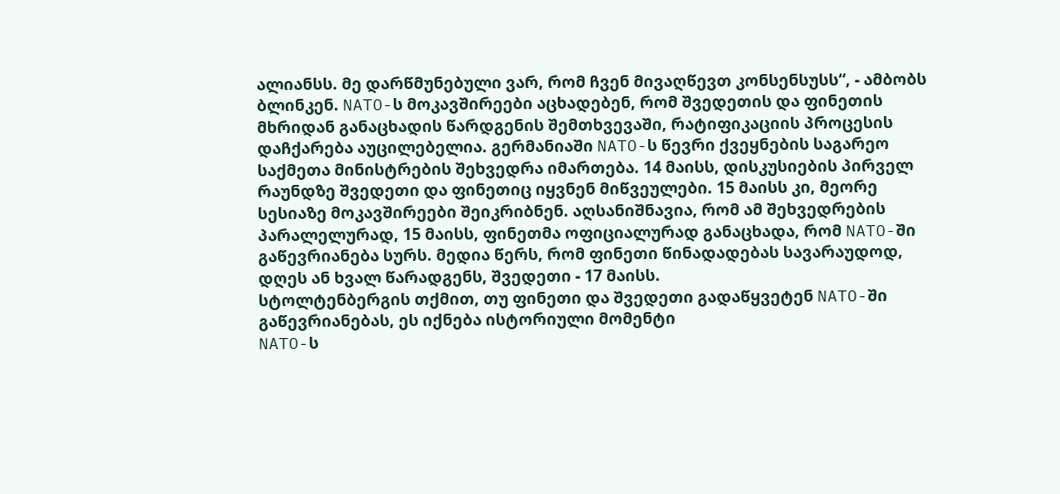ალიანსს. მე დარწმუნებული ვარ, რომ ჩვენ მივაღწევთ კონსენსუსს“, - ამბობს ბლინკენ. NATO-ს მოკავშირეები აცხადებენ, რომ შვედეთის და ფინეთის მხრიდან განაცხადის წარდგენის შემთხვევაში, რატიფიკაციის პროცესის დაჩქარება აუცილებელია. გერმანიაში NATO-ს წევრი ქვეყნების საგარეო საქმეთა მინისტრების შეხვედრა იმართება. 14 მაისს, დისკუსიების პირველ რაუნდზე შვედეთი და ფინეთიც იყვნენ მიწვეულები. 15 მაისს კი, მეორე სესიაზე მოკავშირეები შეიკრიბნენ. აღსანიშნავია, რომ ამ შეხვედრების პარალელურად, 15 მაისს, ფინეთმა ოფიციალურად განაცხადა, რომ NATO-ში გაწევრიანება სურს. მედია წერს, რომ ფინეთი წინადადებას სავარაუდოდ, დღეს ან ხვალ წარადგენს, შვედეთი - 17 მაისს.
სტოლტენბერგის თქმით, თუ ფინეთი და შვედეთი გადაწყვეტენ NATO-ში გაწევრიანებას, ეს იქნება ისტორიული მომენტი
NATO-ს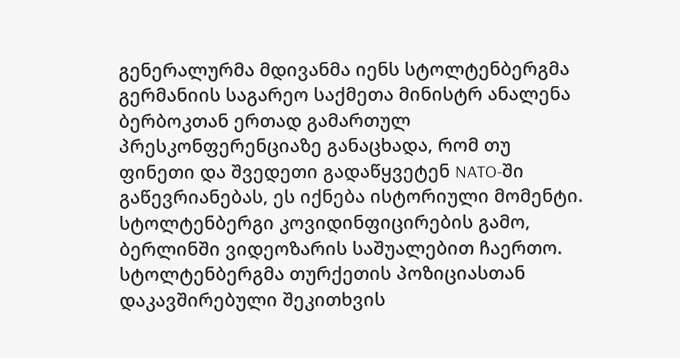გენერალურმა მდივანმა იენს სტოლტენბერგმა გერმანიის საგარეო საქმეთა მინისტრ ანალენა ბერბოკთან ერთად გამართულ პრესკონფერენციაზე განაცხადა, რომ თუ ფინეთი და შვედეთი გადაწყვეტენ NATO-ში გაწევრიანებას, ეს იქნება ისტორიული მომენტი. სტოლტენბერგი კოვიდინფიცირების გამო, ბერლინში ვიდეოზარის საშუალებით ჩაერთო. სტოლტენბერგმა თურქეთის პოზიციასთან დაკავშირებული შეკითხვის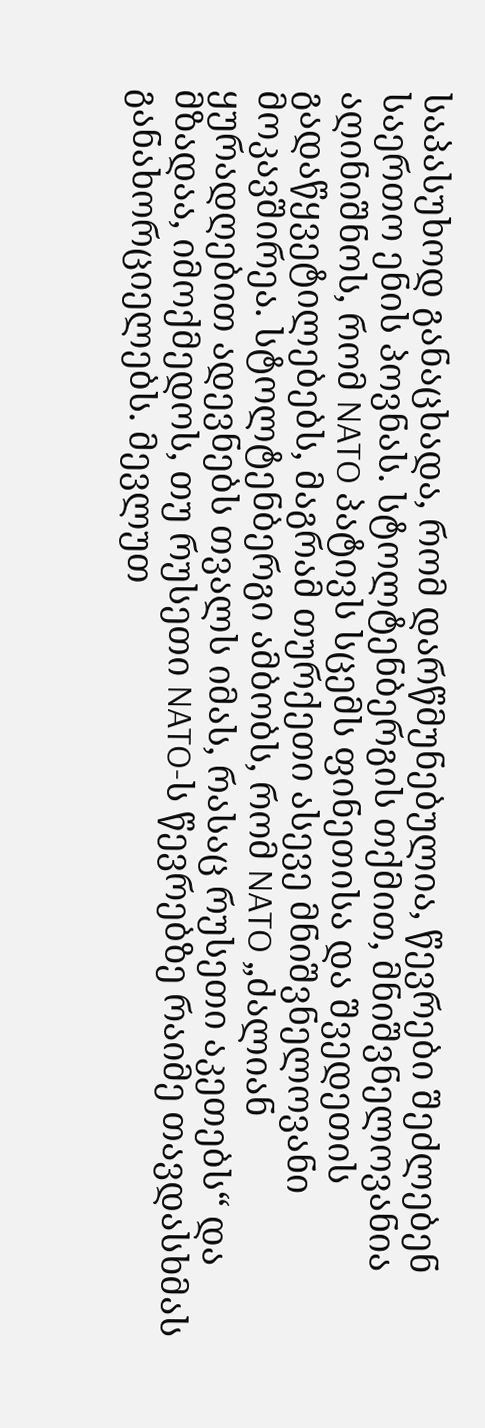საპასუხოდ განაცხადა, რომ დარწმუნებულია, წევრები შეძლებენ საერთო ენის პოვნას. სტოლტენბერგის თქმით, მნიშვნელოვანია აღინიშნოს, რომ NATO პატივს სცემს ფინეთისა და შვედეთის გადაწყვეტილებებს, მაგრამ თურქეთი ასევე მნიშვნელოვანი მოკავშირეა. სტოლტენბერგი ამბობს, რომ NATO „ძალიან ყურადღებით ადევნებს თვალს იმას, რასაც რუსეთი აკეთებს“ და მზადაა, იმოქმედოს, თუ რუსეთი NATO-ს წევრებზე რაიმე თავდასხმას განახორციელებს. მევლუთ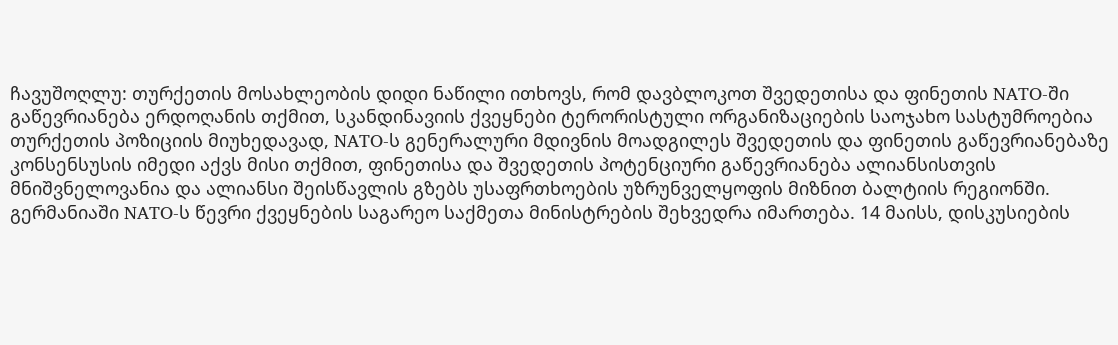ჩავუშოღლუ: თურქეთის მოსახლეობის დიდი ნაწილი ითხოვს, რომ დავბლოკოთ შვედეთისა და ფინეთის NATO-ში გაწევრიანება ერდოღანის თქმით, სკანდინავიის ქვეყნები ტერორისტული ორგანიზაციების საოჯახო სასტუმროებია თურქეთის პოზიციის მიუხედავად, NATO-ს გენერალური მდივნის მოადგილეს შვედეთის და ფინეთის გაწევრიანებაზე კონსენსუსის იმედი აქვს მისი თქმით, ფინეთისა და შვედეთის პოტენციური გაწევრიანება ალიანსისთვის მნიშვნელოვანია და ალიანსი შეისწავლის გზებს უსაფრთხოების უზრუნველყოფის მიზნით ბალტიის რეგიონში. გერმანიაში NATO-ს წევრი ქვეყნების საგარეო საქმეთა მინისტრების შეხვედრა იმართება. 14 მაისს, დისკუსიების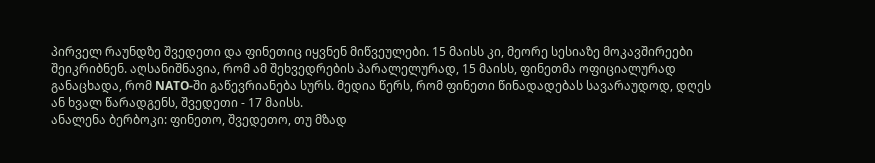პირველ რაუნდზე შვედეთი და ფინეთიც იყვნენ მიწვეულები. 15 მაისს კი, მეორე სესიაზე მოკავშირეები შეიკრიბნენ. აღსანიშნავია, რომ ამ შეხვედრების პარალელურად, 15 მაისს, ფინეთმა ოფიციალურად განაცხადა, რომ NATO-ში გაწევრიანება სურს. მედია წერს, რომ ფინეთი წინადადებას სავარაუდოდ, დღეს ან ხვალ წარადგენს, შვედეთი - 17 მაისს.
ანალენა ბერბოკი: ფინეთო, შვედეთო, თუ მზად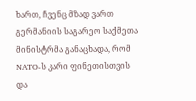ხართ, ჩვენც მზად ვართ
გერმანიის საგარეო საქმეთა მინისტრმა განაცხადა, რომ NATO-ს კარი ფინეთისთვის და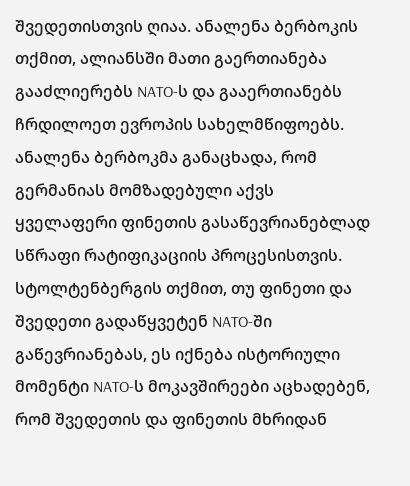შვედეთისთვის ღიაა. ანალენა ბერბოკის თქმით, ალიანსში მათი გაერთიანება გააძლიერებს NATO-ს და გააერთიანებს ჩრდილოეთ ევროპის სახელმწიფოებს. ანალენა ბერბოკმა განაცხადა, რომ გერმანიას მომზადებული აქვს ყველაფერი ფინეთის გასაწევრიანებლად სწრაფი რატიფიკაციის პროცესისთვის. სტოლტენბერგის თქმით, თუ ფინეთი და შვედეთი გადაწყვეტენ NATO-ში გაწევრიანებას, ეს იქნება ისტორიული მომენტი NATO-ს მოკავშირეები აცხადებენ, რომ შვედეთის და ფინეთის მხრიდან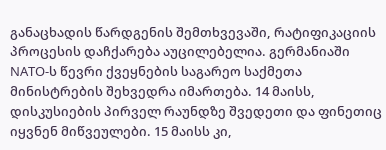განაცხადის წარდგენის შემთხვევაში, რატიფიკაციის პროცესის დაჩქარება აუცილებელია. გერმანიაში NATO-ს წევრი ქვეყნების საგარეო საქმეთა მინისტრების შეხვედრა იმართება. 14 მაისს, დისკუსიების პირველ რაუნდზე შვედეთი და ფინეთიც იყვნენ მიწვეულები. 15 მაისს კი,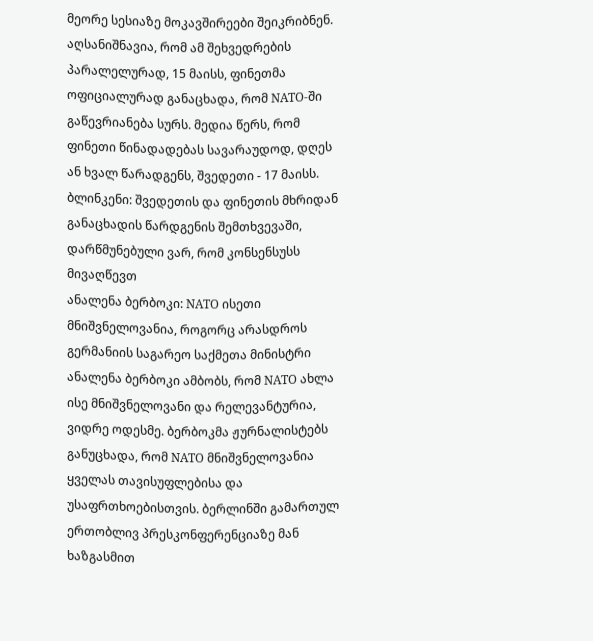მეორე სესიაზე მოკავშირეები შეიკრიბნენ. აღსანიშნავია, რომ ამ შეხვედრების პარალელურად, 15 მაისს, ფინეთმა ოფიციალურად განაცხადა, რომ NATO-ში გაწევრიანება სურს. მედია წერს, რომ ფინეთი წინადადებას სავარაუდოდ, დღეს ან ხვალ წარადგენს, შვედეთი - 17 მაისს. ბლინკენი: შვედეთის და ფინეთის მხრიდან განაცხადის წარდგენის შემთხვევაში, დარწმუნებული ვარ, რომ კონსენსუსს მივაღწევთ
ანალენა ბერბოკი: NATO ისეთი მნიშვნელოვანია, როგორც არასდროს
გერმანიის საგარეო საქმეთა მინისტრი ანალენა ბერბოკი ამბობს, რომ NATO ახლა ისე მნიშვნელოვანი და რელევანტურია, ვიდრე ოდესმე. ბერბოკმა ჟურნალისტებს განუცხადა, რომ NATO მნიშვნელოვანია ყველას თავისუფლებისა და უსაფრთხოებისთვის. ბერლინში გამართულ ერთობლივ პრესკონფერენციაზე მან ხაზგასმით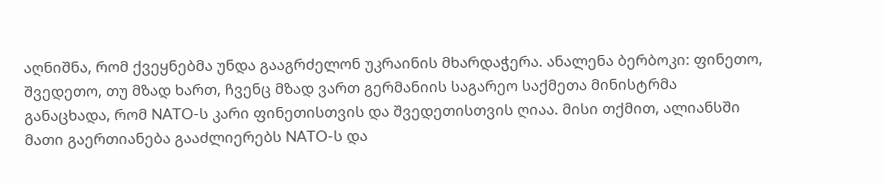აღნიშნა, რომ ქვეყნებმა უნდა გააგრძელონ უკრაინის მხარდაჭერა. ანალენა ბერბოკი: ფინეთო, შვედეთო, თუ მზად ხართ, ჩვენც მზად ვართ გერმანიის საგარეო საქმეთა მინისტრმა განაცხადა, რომ NATO-ს კარი ფინეთისთვის და შვედეთისთვის ღიაა. მისი თქმით, ალიანსში მათი გაერთიანება გააძლიერებს NATO-ს და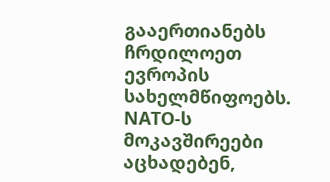გააერთიანებს ჩრდილოეთ ევროპის სახელმწიფოებს. NATO-ს მოკავშირეები აცხადებენ,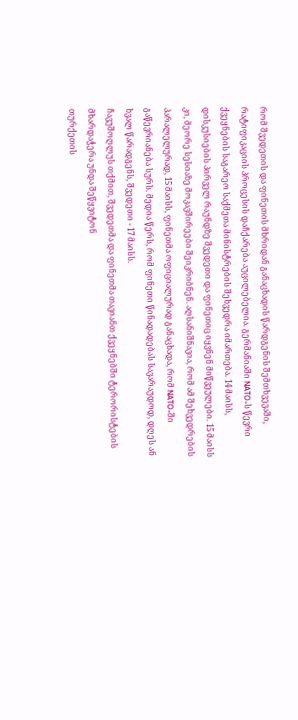რომ შვედეთის და ფინეთის მხრიდან განაცხადის წარდგენის შემთხვევაში, რატიფიკაციის პროცესის დაჩქარება აუცილებელია. გერმანიაში NATO-ს წევრი ქვეყნების საგარეო საქმეთა მინისტრების შეხვედრა იმართება. 14 მაისს, დისკუსიების პირველ რაუნდზე შვედეთი და ფინეთიც იყვნენ მიწვეულები. 15 მაისს კი, მეორე სესიაზე მოკავშირეები შეიკრიბნენ. აღსანიშნავია, რომ ამ შეხვედრების პარალელურად, 15 მაისს, ფინეთმა ოფიციალურად განაცხადა, რომ NATO-ში გაწევრიანება სურს. მედია წერს, რომ ფინეთი წინადადებას სავარაუდოდ, დღეს ან ხვალ წარადგენს, შვედეთი - 17 მაისს.
ჩავუშოღლუს თქმით, შვედეთმა და ფინეთმა თავიანთ ქვეყნებში ტერორისტების მხარდაჭერა უნდა შეწყვიტონ
თურქეთის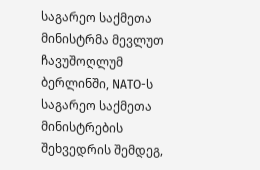საგარეო საქმეთა მინისტრმა მევლუთ ჩავუშოღლუმ ბერლინში, NATO-ს საგარეო საქმეთა მინისტრების შეხვედრის შემდეგ,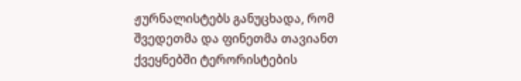ჟურნალისტებს განუცხადა, რომ შვედეთმა და ფინეთმა თავიანთ ქვეყნებში ტერორისტების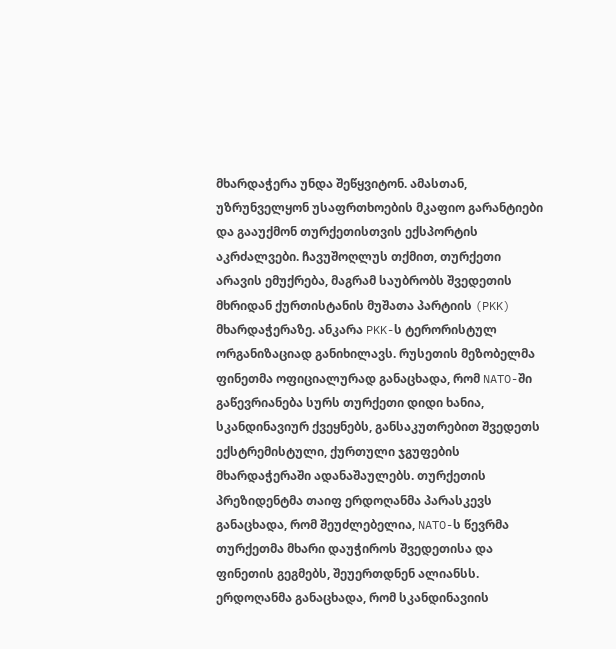მხარდაჭერა უნდა შეწყვიტონ. ამასთან, უზრუნველყონ უსაფრთხოების მკაფიო გარანტიები და გააუქმონ თურქეთისთვის ექსპორტის აკრძალვები. ჩავუშოღლუს თქმით, თურქეთი არავის ემუქრება, მაგრამ საუბრობს შვედეთის მხრიდან ქურთისტანის მუშათა პარტიის (PKK) მხარდაჭერაზე. ანკარა PKK-ს ტერორისტულ ორგანიზაციად განიხილავს. რუსეთის მეზობელმა ფინეთმა ოფიციალურად განაცხადა, რომ NATO-ში გაწევრიანება სურს თურქეთი დიდი ხანია, სკანდინავიურ ქვეყნებს, განსაკუთრებით შვედეთს ექსტრემისტული, ქურთული ჯგუფების მხარდაჭერაში ადანაშაულებს. თურქეთის პრეზიდენტმა თაიფ ერდოღანმა პარასკევს განაცხადა, რომ შეუძლებელია, NATO-ს წევრმა თურქეთმა მხარი დაუჭიროს შვედეთისა და ფინეთის გეგმებს, შეუერთდნენ ალიანსს. ერდოღანმა განაცხადა, რომ სკანდინავიის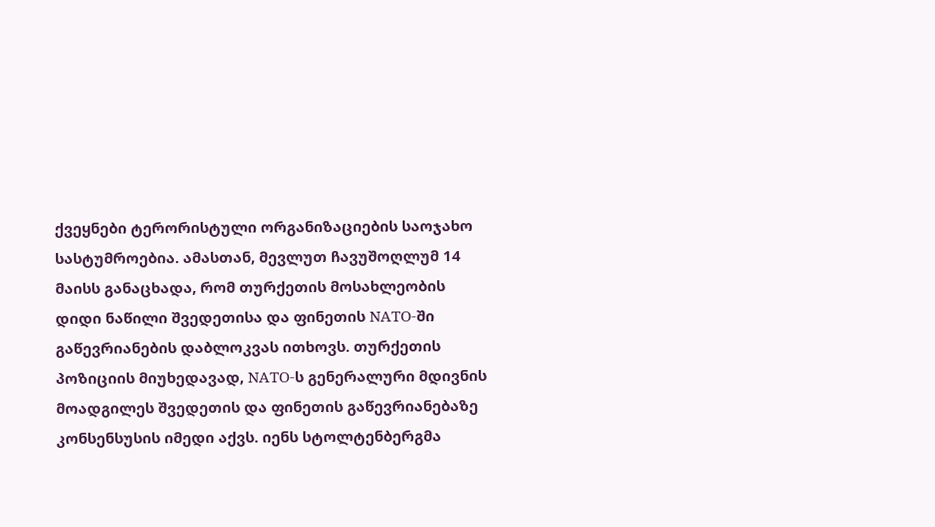ქვეყნები ტერორისტული ორგანიზაციების საოჯახო სასტუმროებია. ამასთან, მევლუთ ჩავუშოღლუმ 14 მაისს განაცხადა, რომ თურქეთის მოსახლეობის დიდი ნაწილი შვედეთისა და ფინეთის NATO-ში გაწევრიანების დაბლოკვას ითხოვს. თურქეთის პოზიციის მიუხედავად, NATO-ს გენერალური მდივნის მოადგილეს შვედეთის და ფინეთის გაწევრიანებაზე კონსენსუსის იმედი აქვს. იენს სტოლტენბერგმა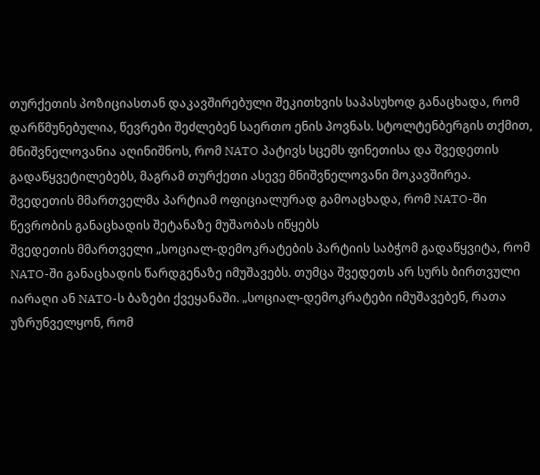თურქეთის პოზიციასთან დაკავშირებული შეკითხვის საპასუხოდ განაცხადა, რომ დარწმუნებულია, წევრები შეძლებენ საერთო ენის პოვნას. სტოლტენბერგის თქმით, მნიშვნელოვანია აღინიშნოს, რომ NATO პატივს სცემს ფინეთისა და შვედეთის გადაწყვეტილებებს, მაგრამ თურქეთი ასევე მნიშვნელოვანი მოკავშირეა.
შვედეთის მმართველმა პარტიამ ოფიციალურად გამოაცხადა, რომ NATO-ში წევრობის განაცხადის შეტანაზე მუშაობას იწყებს
შვედეთის მმართველი „სოციალ-დემოკრატების პარტიის საბჭომ გადაწყვიტა, რომ NATO-ში განაცხადის წარდგენაზე იმუშავებს. თუმცა შვედეთს არ სურს ბირთვული იარაღი ან NATO-ს ბაზები ქვეყანაში. „სოციალ-დემოკრატები იმუშავებენ, რათა უზრუნველყონ, რომ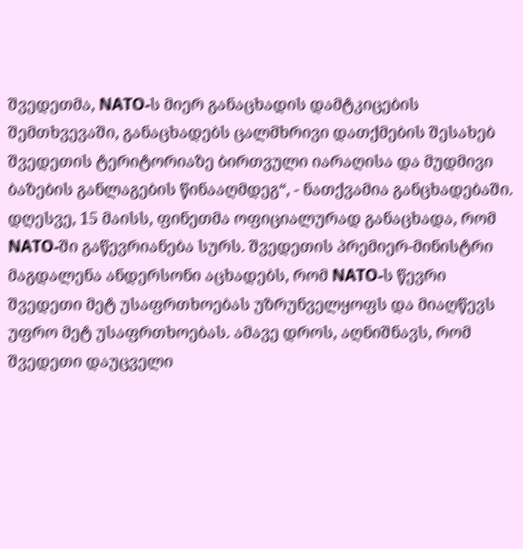შვედეთმა, NATO-ს მიერ განაცხადის დამტკიცების შემთხვევაში, განაცხადებს ცალმხრივი დათქმების შესახებ შვედეთის ტერიტორიაზე ბირთვული იარაღისა და მუდმივი ბაზების განლაგების წინააღმდეგ“, - ნათქვამია განცხადებაში. დღესვე, 15 მაისს, ფინეთმა ოფიციალურად განაცხადა, რომ NATO-ში გაწევრიანება სურს. შვედეთის პრემიერ-მინისტრი მაგდალენა ანდერსონი აცხადებს, რომ NATO-ს წევრი შვედეთი მეტ უსაფრთხოებას უზრუნველყოფს და მიაღწევს უფრო მეტ უსაფრთხოებას. ამავე დროს, აღნიშნავს, რომ შვედეთი დაუცველი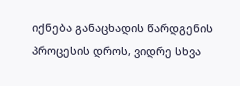იქნება განაცხადის წარდგენის პროცესის დროს, ვიდრე სხვა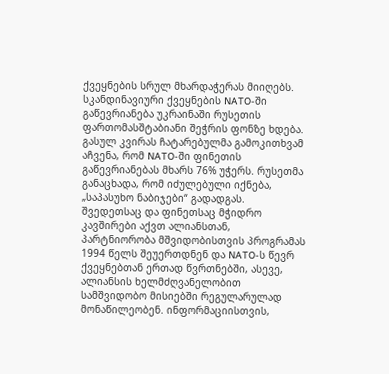ქვეყნების სრულ მხარდაჭერას მიიღებს. სკანდინავიური ქვეყნების NATO-ში გაწევრიანება უკრაინაში რუსეთის ფართომასშტაბიანი შეჭრის ფონზე ხდება. გასულ კვირას ჩატარებულმა გამოკითხვამ აჩვენა, რომ NATO-ში ფინეთის გაწევრიანებას მხარს 76% უჭერს. რუსეთმა განაცხადა, რომ იძულებული იქნება, „საპასუხო ნაბიჯები“ გადადგას. შვედეთსაც და ფინეთსაც მჭიდრო კავშირები აქვთ ალიანსთან, პარტნიორობა მშვიდობისთვის პროგრამას 1994 წელს შეუერთდნენ და NATO-ს წევრ ქვეყნებთან ერთად წვრთნებში, ასევე, ალიანსის ხელმძღვანელობით სამშვიდობო მისიებში რეგულარულად მონაწილეობენ. ინფორმაციისთვის,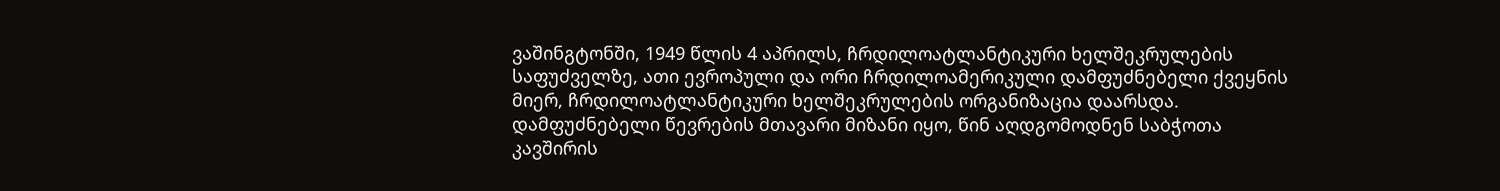ვაშინგტონში, 1949 წლის 4 აპრილს, ჩრდილოატლანტიკური ხელშეკრულების საფუძველზე, ათი ევროპული და ორი ჩრდილოამერიკული დამფუძნებელი ქვეყნის მიერ, ჩრდილოატლანტიკური ხელშეკრულების ორგანიზაცია დაარსდა. დამფუძნებელი წევრების მთავარი მიზანი იყო, წინ აღდგომოდნენ საბჭოთა კავშირის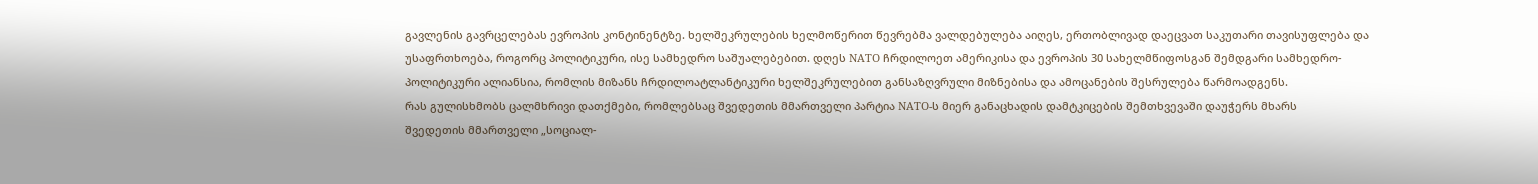გავლენის გავრცელებას ევროპის კონტინენტზე. ხელშეკრულების ხელმოწერით წევრებმა ვალდებულება აიღეს, ერთობლივად დაეცვათ საკუთარი თავისუფლება და უსაფრთხოება, როგორც პოლიტიკური, ისე სამხედრო საშუალებებით. დღეს NATO ჩრდილოეთ ამერიკისა და ევროპის 30 სახელმწიფოსგან შემდგარი სამხედრო-პოლიტიკური ალიანსია, რომლის მიზანს ჩრდილოატლანტიკური ხელშეკრულებით განსაზღვრული მიზნებისა და ამოცანების შესრულება წარმოადგენს.
რას გულისხმობს ცალმხრივი დათქმები, რომლებსაც შვედეთის მმართველი პარტია NATO-ს მიერ განაცხადის დამტკიცების შემთხვევაში დაუჭერს მხარს
შვედეთის მმართველი „სოციალ-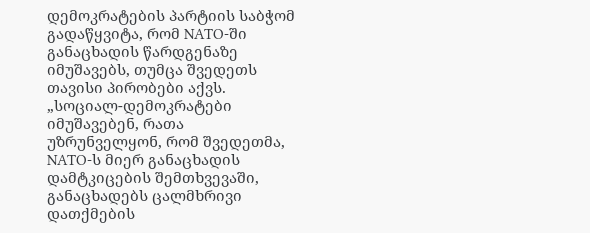დემოკრატების პარტიის საბჭომ გადაწყვიტა, რომ NATO-ში განაცხადის წარდგენაზე იმუშავებს, თუმცა შვედეთს თავისი პირობები აქვს. „სოციალ-დემოკრატები იმუშავებენ, რათა უზრუნველყონ, რომ შვედეთმა, NATO-ს მიერ განაცხადის დამტკიცების შემთხვევაში, განაცხადებს ცალმხრივი დათქმების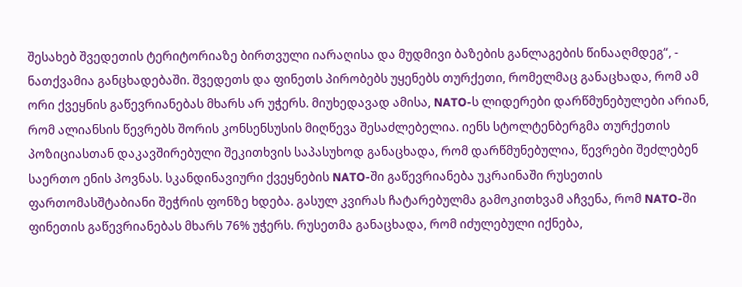შესახებ შვედეთის ტერიტორიაზე ბირთვული იარაღისა და მუდმივი ბაზების განლაგების წინააღმდეგ“, - ნათქვამია განცხადებაში. შვედეთს და ფინეთს პირობებს უყენებს თურქეთი, რომელმაც განაცხადა, რომ ამ ორი ქვეყნის გაწევრიანებას მხარს არ უჭერს. მიუხედავად ამისა, NATO-ს ლიდერები დარწმუნებულები არიან, რომ ალიანსის წევრებს შორის კონსენსუსის მიღწევა შესაძლებელია. იენს სტოლტენბერგმა თურქეთის პოზიციასთან დაკავშირებული შეკითხვის საპასუხოდ განაცხადა, რომ დარწმუნებულია, წევრები შეძლებენ საერთო ენის პოვნას. სკანდინავიური ქვეყნების NATO-ში გაწევრიანება უკრაინაში რუსეთის ფართომასშტაბიანი შეჭრის ფონზე ხდება. გასულ კვირას ჩატარებულმა გამოკითხვამ აჩვენა, რომ NATO-ში ფინეთის გაწევრიანებას მხარს 76% უჭერს. რუსეთმა განაცხადა, რომ იძულებული იქნება,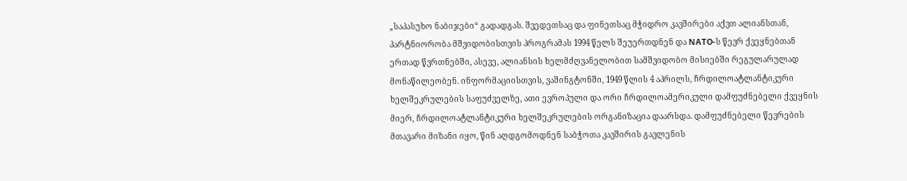„საპასუხო ნაბიჯები“ გადადგას. შვედეთსაც და ფინეთსაც მჭიდრო კავშირები აქვთ ალიანსთან, პარტნიორობა მშვიდობისთვის პროგრამას 1994 წელს შეუერთდნენ და NATO-ს წევრ ქვეყნებთან ერთად წვრთნებში, ასევე, ალიანსის ხელმძღვანელობით სამშვიდობო მისიებში რეგულარულად მონაწილეობენ. ინფორმაციისთვის, ვაშინგტონში, 1949 წლის 4 აპრილს, ჩრდილოატლანტიკური ხელშეკრულების საფუძველზე, ათი ევროპული და ორი ჩრდილოამერიკული დამფუძნებელი ქვეყნის მიერ, ჩრდილოატლანტიკური ხელშეკრულების ორგანიზაცია დაარსდა. დამფუძნებელი წევრების მთავარი მიზანი იყო, წინ აღდგომოდნენ საბჭოთა კავშირის გავლენის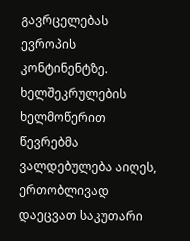გავრცელებას ევროპის კონტინენტზე. ხელშეკრულების ხელმოწერით წევრებმა ვალდებულება აიღეს, ერთობლივად დაეცვათ საკუთარი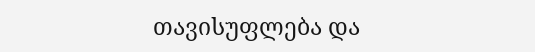თავისუფლება და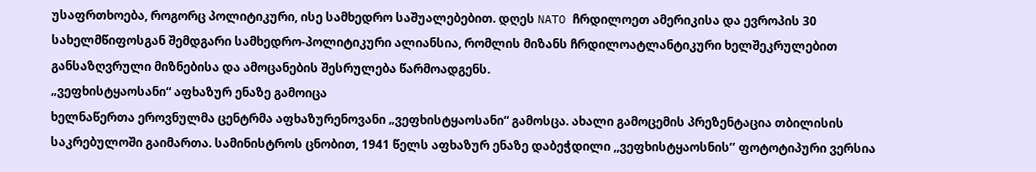უსაფრთხოება, როგორც პოლიტიკური, ისე სამხედრო საშუალებებით. დღეს NATO ჩრდილოეთ ამერიკისა და ევროპის 30 სახელმწიფოსგან შემდგარი სამხედრო-პოლიტიკური ალიანსია, რომლის მიზანს ჩრდილოატლანტიკური ხელშეკრულებით განსაზღვრული მიზნებისა და ამოცანების შესრულება წარმოადგენს.
„ვეფხისტყაოსანი“ აფხაზურ ენაზე გამოიცა
ხელნაწერთა ეროვნულმა ცენტრმა აფხაზურენოვანი „ვეფხისტყაოსანი“ გამოსცა. ახალი გამოცემის პრეზენტაცია თბილისის საკრებულოში გაიმართა. სამინისტროს ცნობით, 1941 წელს აფხაზურ ენაზე დაბეჭდილი ,,ვეფხისტყაოსნის’’ ფოტოტიპური ვერსია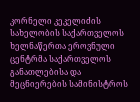კორნელი კეკელიძის სახელობის საქართველოს ხელნაწერთა ეროვნული ცენტრმა საქართველოს განათლებისა და მეცნიერების სამინისტროს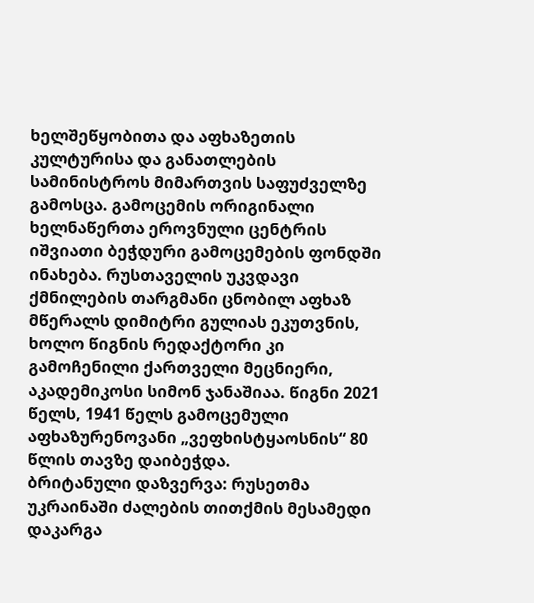ხელშეწყობითა და აფხაზეთის კულტურისა და განათლების სამინისტროს მიმართვის საფუძველზე გამოსცა. გამოცემის ორიგინალი ხელნაწერთა ეროვნული ცენტრის იშვიათი ბეჭდური გამოცემების ფონდში ინახება. რუსთაველის უკვდავი ქმნილების თარგმანი ცნობილ აფხაზ მწერალს დიმიტრი გულიას ეკუთვნის, ხოლო წიგნის რედაქტორი კი გამოჩენილი ქართველი მეცნიერი, აკადემიკოსი სიმონ ჯანაშიაა. წიგნი 2021 წელს, 1941 წელს გამოცემული აფხაზურენოვანი „ვეფხისტყაოსნის“ 80 წლის თავზე დაიბეჭდა.
ბრიტანული დაზვერვა: რუსეთმა უკრაინაში ძალების თითქმის მესამედი დაკარგა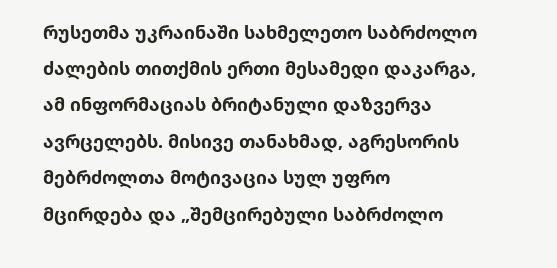რუსეთმა უკრაინაში სახმელეთო საბრძოლო ძალების თითქმის ერთი მესამედი დაკარგა, ამ ინფორმაციას ბრიტანული დაზვერვა ავრცელებს. მისივე თანახმად, აგრესორის მებრძოლთა მოტივაცია სულ უფრო მცირდება და „შემცირებული საბრძოლო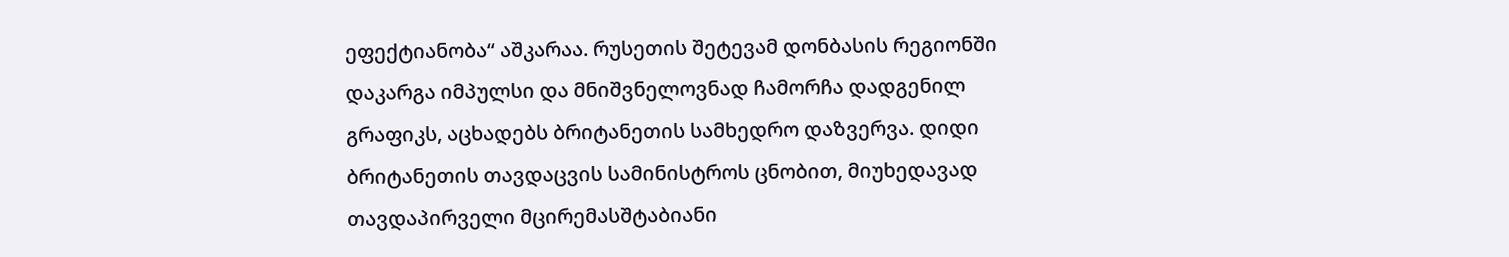ეფექტიანობა“ აშკარაა. რუსეთის შეტევამ დონბასის რეგიონში დაკარგა იმპულსი და მნიშვნელოვნად ჩამორჩა დადგენილ გრაფიკს, აცხადებს ბრიტანეთის სამხედრო დაზვერვა. დიდი ბრიტანეთის თავდაცვის სამინისტროს ცნობით, მიუხედავად თავდაპირველი მცირემასშტაბიანი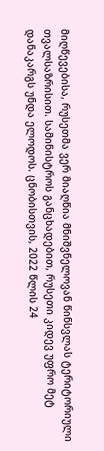მიღწევებისა, რუსეთმა ვერ მიაღწია მნიშვნელოვან წინსვლას ტერიტორიული თვალსაზრისით. სამინისტროს განცხადებით, რუსეთი კიდევ უფრო მეტ დანაკარგს უნდა ელოდოს. ცნობისთვის, 2022 წლის 24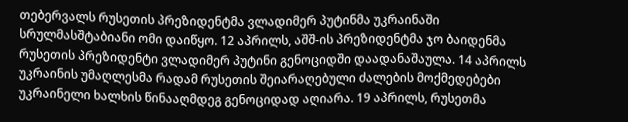თებერვალს რუსეთის პრეზიდენტმა ვლადიმერ პუტინმა უკრაინაში სრულმასშტაბიანი ომი დაიწყო. 12 აპრილს, აშშ-ის პრეზიდენტმა ჯო ბაიდენმა რუსეთის პრეზიდენტი ვლადიმერ პუტინი გენოციდში დაადანაშაულა. 14 აპრილს უკრაინის უმაღლესმა რადამ რუსეთის შეიარაღებული ძალების მოქმედებები უკრაინელი ხალხის წინააღმდეგ გენოციდად აღიარა. 19 აპრილს, რუსეთმა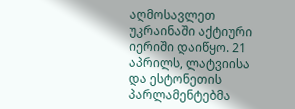აღმოსავლეთ უკრაინაში აქტიური იერიში დაიწყო. 21 აპრილს, ლატვიისა და ესტონეთის პარლამენტებმა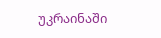უკრაინაში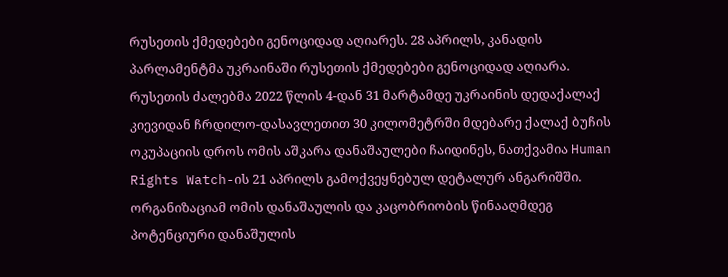რუსეთის ქმედებები გენოციდად აღიარეს. 28 აპრილს, კანადის პარლამენტმა უკრაინაში რუსეთის ქმედებები გენოციდად აღიარა. რუსეთის ძალებმა 2022 წლის 4-დან 31 მარტამდე უკრაინის დედაქალაქ კიევიდან ჩრდილო-დასავლეთით 30 კილომეტრში მდებარე ქალაქ ბუჩის ოკუპაციის დროს ომის აშკარა დანაშაულები ჩაიდინეს, ნათქვამია Human Rights Watch-ის 21 აპრილს გამოქვეყნებულ დეტალურ ანგარიშში. ორგანიზაციამ ომის დანაშაულის და კაცობრიობის წინააღმდეგ პოტენციური დანაშულის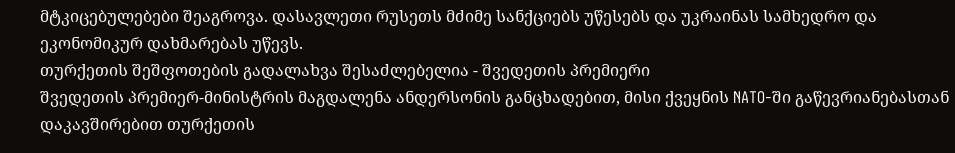მტკიცებულებები შეაგროვა. დასავლეთი რუსეთს მძიმე სანქციებს უწესებს და უკრაინას სამხედრო და ეკონომიკურ დახმარებას უწევს.
თურქეთის შეშფოთების გადალახვა შესაძლებელია - შვედეთის პრემიერი
შვედეთის პრემიერ-მინისტრის მაგდალენა ანდერსონის განცხადებით, მისი ქვეყნის NATO-ში გაწევრიანებასთან დაკავშირებით თურქეთის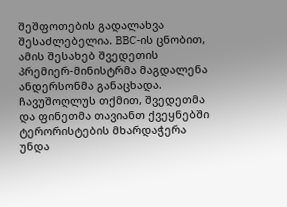შეშფოთების გადალახვა შესაძლებელია. BBC-ის ცნობით, ამის შესახებ შვედეთის პრემიერ-მინისტრმა მაგდალენა ანდერსონმა განაცხადა. ჩავუშოღლუს თქმით, შვედეთმა და ფინეთმა თავიანთ ქვეყნებში ტერორისტების მხარდაჭერა უნდა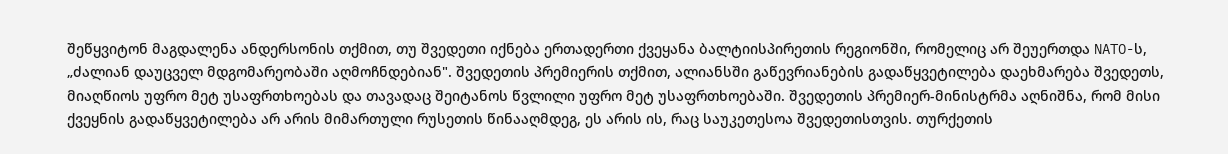შეწყვიტონ მაგდალენა ანდერსონის თქმით, თუ შვედეთი იქნება ერთადერთი ქვეყანა ბალტიისპირეთის რეგიონში, რომელიც არ შეუერთდა NATO-ს, „ძალიან დაუცველ მდგომარეობაში აღმოჩნდებიან". შვედეთის პრემიერის თქმით, ალიანსში გაწევრიანების გადაწყვეტილება დაეხმარება შვედეთს, მიაღწიოს უფრო მეტ უსაფრთხოებას და თავადაც შეიტანოს წვლილი უფრო მეტ უსაფრთხოებაში. შვედეთის პრემიერ-მინისტრმა აღნიშნა, რომ მისი ქვეყნის გადაწყვეტილება არ არის მიმართული რუსეთის წინააღმდეგ, ეს არის ის, რაც საუკეთესოა შვედეთისთვის. თურქეთის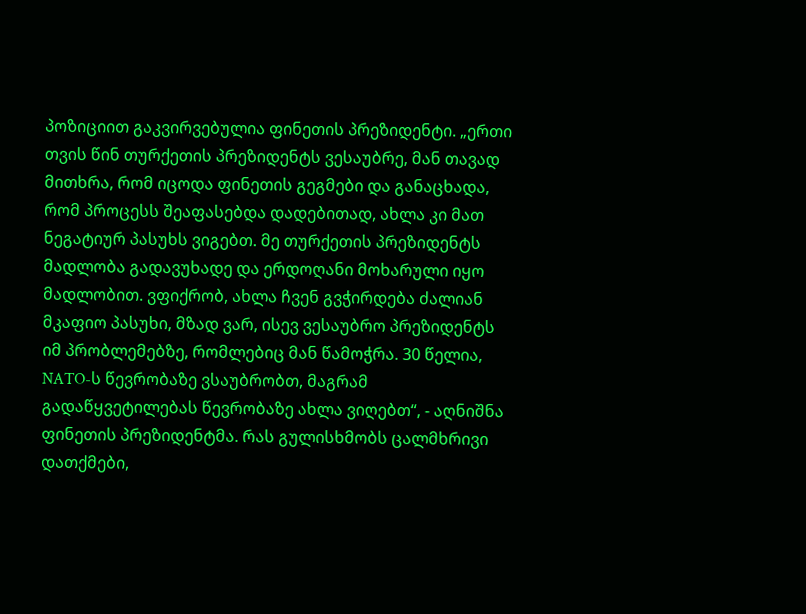პოზიციით გაკვირვებულია ფინეთის პრეზიდენტი. „ერთი თვის წინ თურქეთის პრეზიდენტს ვესაუბრე, მან თავად მითხრა, რომ იცოდა ფინეთის გეგმები და განაცხადა, რომ პროცესს შეაფასებდა დადებითად, ახლა კი მათ ნეგატიურ პასუხს ვიგებთ. მე თურქეთის პრეზიდენტს მადლობა გადავუხადე და ერდოღანი მოხარული იყო მადლობით. ვფიქრობ, ახლა ჩვენ გვჭირდება ძალიან მკაფიო პასუხი, მზად ვარ, ისევ ვესაუბრო პრეზიდენტს იმ პრობლემებზე, რომლებიც მან წამოჭრა. 30 წელია, NATO-ს წევრობაზე ვსაუბრობთ, მაგრამ გადაწყვეტილებას წევრობაზე ახლა ვიღებთ“, - აღნიშნა ფინეთის პრეზიდენტმა. რას გულისხმობს ცალმხრივი დათქმები,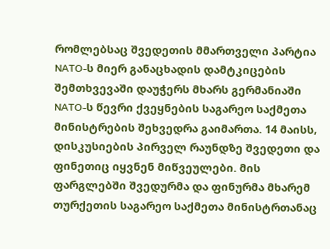რომლებსაც შვედეთის მმართველი პარტია NATO-ს მიერ განაცხადის დამტკიცების შემთხვევაში დაუჭერს მხარს გერმანიაში NATO-ს წევრი ქვეყნების საგარეო საქმეთა მინისტრების შეხვედრა გაიმართა. 14 მაისს, დისკუსიების პირველ რაუნდზე შვედეთი და ფინეთიც იყვნენ მიწვეულები. მის ფარგლებში შვედურმა და ფინურმა მხარემ თურქეთის საგარეო საქმეთა მინისტრთანაც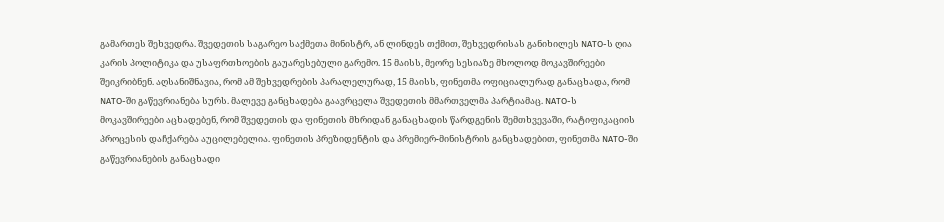გამართეს შეხვედრა. შვედეთის საგარეო საქმეთა მინისტრ, ან ლინდეს თქმით, შეხვედრისას განიხილეს NATO-ს ღია კარის პოლიტიკა და უსაფრთხოების გაუარესებული გარემო. 15 მაისს, მეორე სესიაზე მხოლოდ მოკავშირეები შეიკრიბნენ. აღსანიშნავია, რომ ამ შეხვედრების პარალელურად, 15 მაისს, ფინეთმა ოფიციალურად განაცხადა, რომ NATO-ში გაწევრიანება სურს. მალევე განცხადება გაავრცელა შვედეთის მმართველმა პარტიამაც. NATO-ს მოკავშირეები აცხადებენ, რომ შვედეთის და ფინეთის მხრიდან განაცხადის წარდგენის შემთხვევაში, რატიფიკაციის პროცესის დაჩქარება აუცილებელია. ფინეთის პრეზიდენტის და პრემიერ-მინისტრის განცხადებით, ფინეთმა NATO-ში გაწევრიანების განაცხადი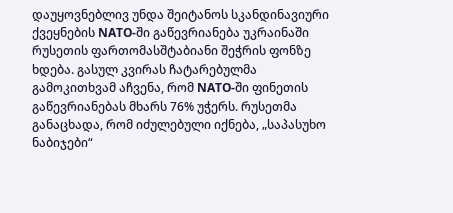დაუყოვნებლივ უნდა შეიტანოს სკანდინავიური ქვეყნების NATO-ში გაწევრიანება უკრაინაში რუსეთის ფართომასშტაბიანი შეჭრის ფონზე ხდება. გასულ კვირას ჩატარებულმა გამოკითხვამ აჩვენა, რომ NATO-ში ფინეთის გაწევრიანებას მხარს 76% უჭერს. რუსეთმა განაცხადა, რომ იძულებული იქნება, „საპასუხო ნაბიჯები“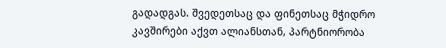გადადგას. შვედეთსაც და ფინეთსაც მჭიდრო კავშირები აქვთ ალიანსთან, პარტნიორობა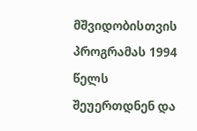მშვიდობისთვის პროგრამას 1994 წელს შეუერთდნენ და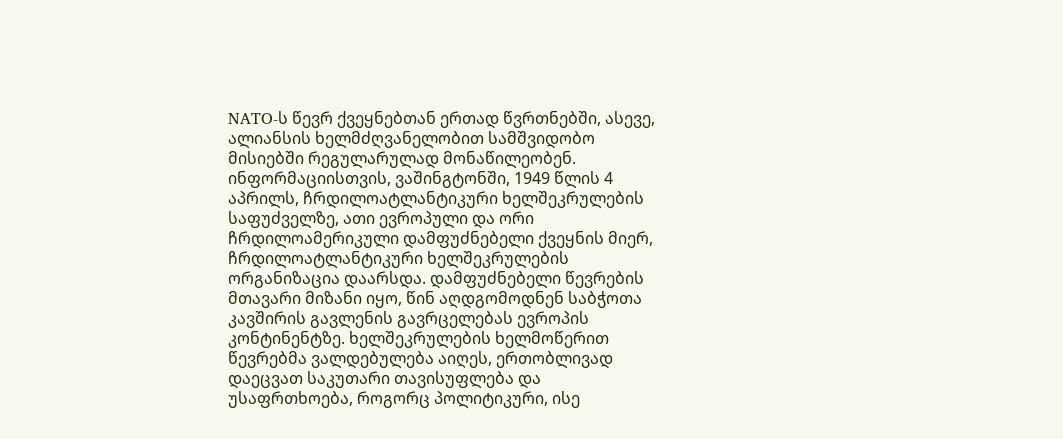NATO-ს წევრ ქვეყნებთან ერთად წვრთნებში, ასევე, ალიანსის ხელმძღვანელობით სამშვიდობო მისიებში რეგულარულად მონაწილეობენ. ინფორმაციისთვის, ვაშინგტონში, 1949 წლის 4 აპრილს, ჩრდილოატლანტიკური ხელშეკრულების საფუძველზე, ათი ევროპული და ორი ჩრდილოამერიკული დამფუძნებელი ქვეყნის მიერ, ჩრდილოატლანტიკური ხელშეკრულების ორგანიზაცია დაარსდა. დამფუძნებელი წევრების მთავარი მიზანი იყო, წინ აღდგომოდნენ საბჭოთა კავშირის გავლენის გავრცელებას ევროპის კონტინენტზე. ხელშეკრულების ხელმოწერით წევრებმა ვალდებულება აიღეს, ერთობლივად დაეცვათ საკუთარი თავისუფლება და უსაფრთხოება, როგორც პოლიტიკური, ისე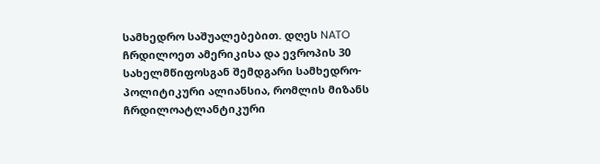სამხედრო საშუალებებით. დღეს NATO ჩრდილოეთ ამერიკისა და ევროპის 30 სახელმწიფოსგან შემდგარი სამხედრო-პოლიტიკური ალიანსია, რომლის მიზანს ჩრდილოატლანტიკური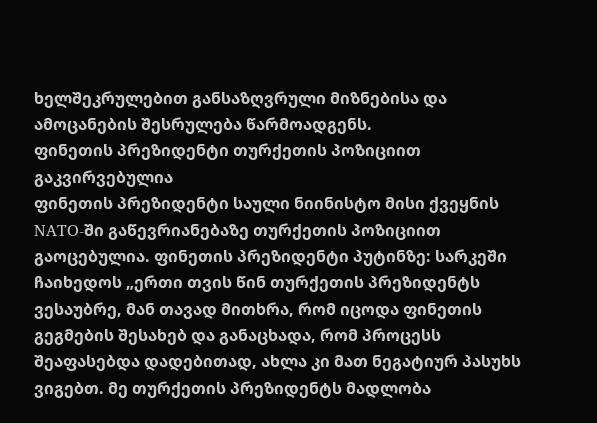ხელშეკრულებით განსაზღვრული მიზნებისა და ამოცანების შესრულება წარმოადგენს.
ფინეთის პრეზიდენტი თურქეთის პოზიციით გაკვირვებულია
ფინეთის პრეზიდენტი საული ნიინისტო მისი ქვეყნის NATO-ში გაწევრიანებაზე თურქეთის პოზიციით გაოცებულია. ფინეთის პრეზიდენტი პუტინზე: სარკეში ჩაიხედოს „ერთი თვის წინ თურქეთის პრეზიდენტს ვესაუბრე, მან თავად მითხრა, რომ იცოდა ფინეთის გეგმების შესახებ და განაცხადა, რომ პროცესს შეაფასებდა დადებითად, ახლა კი მათ ნეგატიურ პასუხს ვიგებთ. მე თურქეთის პრეზიდენტს მადლობა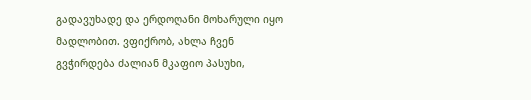გადავუხადე და ერდოღანი მოხარული იყო მადლობით. ვფიქრობ, ახლა ჩვენ გვჭირდება ძალიან მკაფიო პასუხი,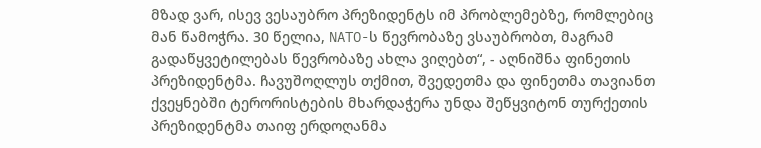მზად ვარ, ისევ ვესაუბრო პრეზიდენტს იმ პრობლემებზე, რომლებიც მან წამოჭრა. 30 წელია, NATO-ს წევრობაზე ვსაუბრობთ, მაგრამ გადაწყვეტილებას წევრობაზე ახლა ვიღებთ“, - აღნიშნა ფინეთის პრეზიდენტმა. ჩავუშოღლუს თქმით, შვედეთმა და ფინეთმა თავიანთ ქვეყნებში ტერორისტების მხარდაჭერა უნდა შეწყვიტონ თურქეთის პრეზიდენტმა თაიფ ერდოღანმა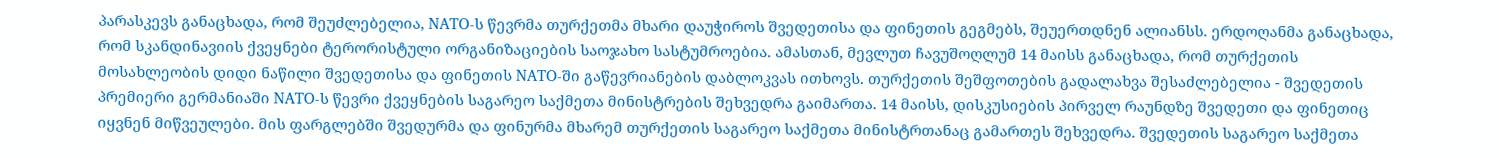პარასკევს განაცხადა, რომ შეუძლებელია, NATO-ს წევრმა თურქეთმა მხარი დაუჭიროს შვედეთისა და ფინეთის გეგმებს, შეუერთდნენ ალიანსს. ერდოღანმა განაცხადა, რომ სკანდინავიის ქვეყნები ტერორისტული ორგანიზაციების საოჯახო სასტუმროებია. ამასთან, მევლუთ ჩავუშოღლუმ 14 მაისს განაცხადა, რომ თურქეთის მოსახლეობის დიდი ნაწილი შვედეთისა და ფინეთის NATO-ში გაწევრიანების დაბლოკვას ითხოვს. თურქეთის შეშფოთების გადალახვა შესაძლებელია - შვედეთის პრემიერი გერმანიაში NATO-ს წევრი ქვეყნების საგარეო საქმეთა მინისტრების შეხვედრა გაიმართა. 14 მაისს, დისკუსიების პირველ რაუნდზე შვედეთი და ფინეთიც იყვნენ მიწვეულები. მის ფარგლებში შვედურმა და ფინურმა მხარემ თურქეთის საგარეო საქმეთა მინისტრთანაც გამართეს შეხვედრა. შვედეთის საგარეო საქმეთა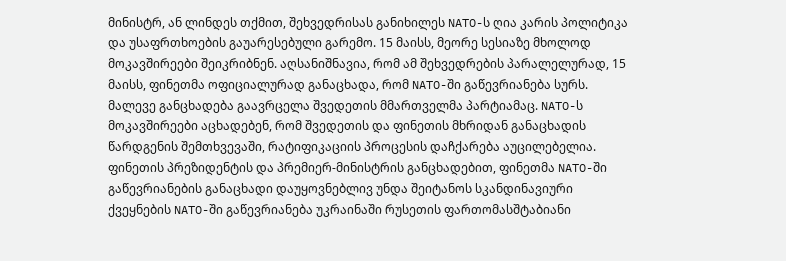მინისტრ, ან ლინდეს თქმით, შეხვედრისას განიხილეს NATO-ს ღია კარის პოლიტიკა და უსაფრთხოების გაუარესებული გარემო. 15 მაისს, მეორე სესიაზე მხოლოდ მოკავშირეები შეიკრიბნენ. აღსანიშნავია, რომ ამ შეხვედრების პარალელურად, 15 მაისს, ფინეთმა ოფიციალურად განაცხადა, რომ NATO-ში გაწევრიანება სურს. მალევე განცხადება გაავრცელა შვედეთის მმართველმა პარტიამაც. NATO-ს მოკავშირეები აცხადებენ, რომ შვედეთის და ფინეთის მხრიდან განაცხადის წარდგენის შემთხვევაში, რატიფიკაციის პროცესის დაჩქარება აუცილებელია. ფინეთის პრეზიდენტის და პრემიერ-მინისტრის განცხადებით, ფინეთმა NATO-ში გაწევრიანების განაცხადი დაუყოვნებლივ უნდა შეიტანოს სკანდინავიური ქვეყნების NATO-ში გაწევრიანება უკრაინაში რუსეთის ფართომასშტაბიანი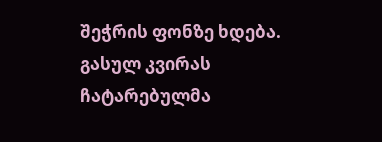შეჭრის ფონზე ხდება. გასულ კვირას ჩატარებულმა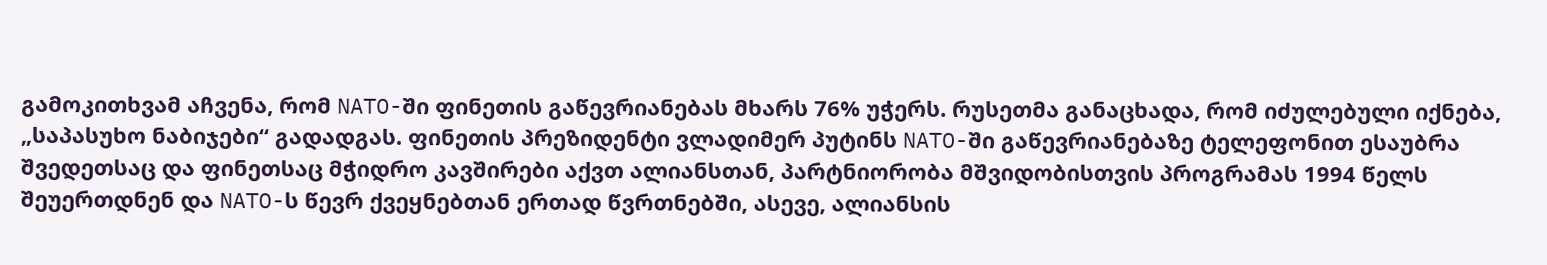გამოკითხვამ აჩვენა, რომ NATO-ში ფინეთის გაწევრიანებას მხარს 76% უჭერს. რუსეთმა განაცხადა, რომ იძულებული იქნება, „საპასუხო ნაბიჯები“ გადადგას. ფინეთის პრეზიდენტი ვლადიმერ პუტინს NATO-ში გაწევრიანებაზე ტელეფონით ესაუბრა შვედეთსაც და ფინეთსაც მჭიდრო კავშირები აქვთ ალიანსთან, პარტნიორობა მშვიდობისთვის პროგრამას 1994 წელს შეუერთდნენ და NATO-ს წევრ ქვეყნებთან ერთად წვრთნებში, ასევე, ალიანსის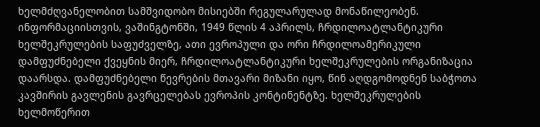ხელმძღვანელობით სამშვიდობო მისიებში რეგულარულად მონაწილეობენ. ინფორმაციისთვის, ვაშინგტონში, 1949 წლის 4 აპრილს, ჩრდილოატლანტიკური ხელშეკრულების საფუძველზე, ათი ევროპული და ორი ჩრდილოამერიკული დამფუძნებელი ქვეყნის მიერ, ჩრდილოატლანტიკური ხელშეკრულების ორგანიზაცია დაარსდა. დამფუძნებელი წევრების მთავარი მიზანი იყო, წინ აღდგომოდნენ საბჭოთა კავშირის გავლენის გავრცელებას ევროპის კონტინენტზე. ხელშეკრულების ხელმოწერით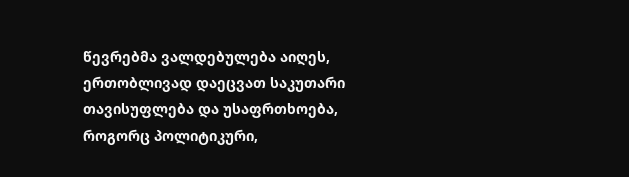წევრებმა ვალდებულება აიღეს, ერთობლივად დაეცვათ საკუთარი თავისუფლება და უსაფრთხოება, როგორც პოლიტიკური,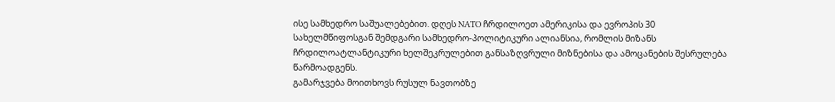ისე სამხედრო საშუალებებით. დღეს NATO ჩრდილოეთ ამერიკისა და ევროპის 30 სახელმწიფოსგან შემდგარი სამხედრო-პოლიტიკური ალიანსია, რომლის მიზანს ჩრდილოატლანტიკური ხელშეკრულებით განსაზღვრული მიზნებისა და ამოცანების შესრულება წარმოადგენს.
გამარჯვება მოითხოვს რუსულ ნავთობზე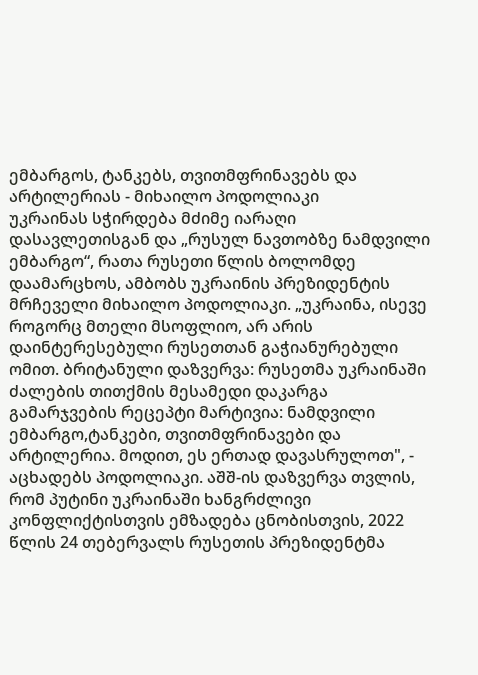ემბარგოს, ტანკებს, თვითმფრინავებს და არტილერიას - მიხაილო პოდოლიაკი
უკრაინას სჭირდება მძიმე იარაღი დასავლეთისგან და „რუსულ ნავთობზე ნამდვილი ემბარგო“, რათა რუსეთი წლის ბოლომდე დაამარცხოს, ამბობს უკრაინის პრეზიდენტის მრჩეველი მიხაილო პოდოლიაკი. „უკრაინა, ისევე როგორც მთელი მსოფლიო, არ არის დაინტერესებული რუსეთთან გაჭიანურებული ომით. ბრიტანული დაზვერვა: რუსეთმა უკრაინაში ძალების თითქმის მესამედი დაკარგა გამარჯვების რეცეპტი მარტივია: ნამდვილი ემბარგო,ტანკები, თვითმფრინავები და არტილერია. მოდით, ეს ერთად დავასრულოთ", - აცხადებს პოდოლიაკი. აშშ-ის დაზვერვა თვლის, რომ პუტინი უკრაინაში ხანგრძლივი კონფლიქტისთვის ემზადება ცნობისთვის, 2022 წლის 24 თებერვალს რუსეთის პრეზიდენტმა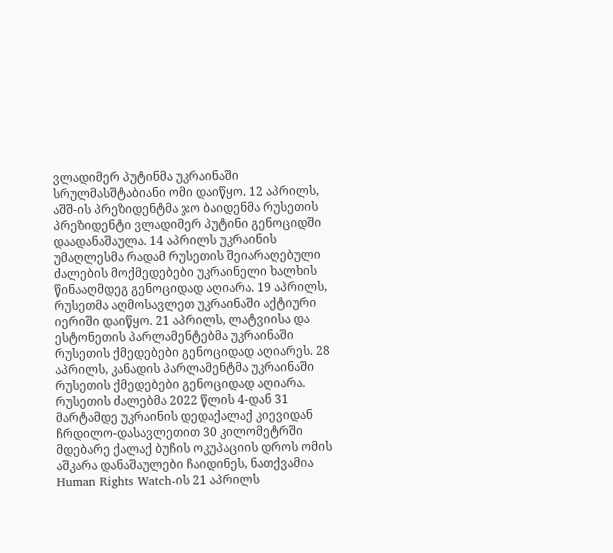ვლადიმერ პუტინმა უკრაინაში სრულმასშტაბიანი ომი დაიწყო. 12 აპრილს, აშშ-ის პრეზიდენტმა ჯო ბაიდენმა რუსეთის პრეზიდენტი ვლადიმერ პუტინი გენოციდში დაადანაშაულა. 14 აპრილს უკრაინის უმაღლესმა რადამ რუსეთის შეიარაღებული ძალების მოქმედებები უკრაინელი ხალხის წინააღმდეგ გენოციდად აღიარა. 19 აპრილს, რუსეთმა აღმოსავლეთ უკრაინაში აქტიური იერიში დაიწყო. 21 აპრილს, ლატვიისა და ესტონეთის პარლამენტებმა უკრაინაში რუსეთის ქმედებები გენოციდად აღიარეს. 28 აპრილს, კანადის პარლამენტმა უკრაინაში რუსეთის ქმედებები გენოციდად აღიარა. რუსეთის ძალებმა 2022 წლის 4-დან 31 მარტამდე უკრაინის დედაქალაქ კიევიდან ჩრდილო-დასავლეთით 30 კილომეტრში მდებარე ქალაქ ბუჩის ოკუპაციის დროს ომის აშკარა დანაშაულები ჩაიდინეს, ნათქვამია Human Rights Watch-ის 21 აპრილს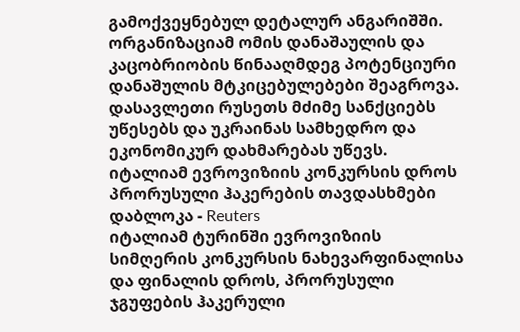გამოქვეყნებულ დეტალურ ანგარიშში. ორგანიზაციამ ომის დანაშაულის და კაცობრიობის წინააღმდეგ პოტენციური დანაშულის მტკიცებულებები შეაგროვა. დასავლეთი რუსეთს მძიმე სანქციებს უწესებს და უკრაინას სამხედრო და ეკონომიკურ დახმარებას უწევს.
იტალიამ ევროვიზიის კონკურსის დროს პრორუსული ჰაკერების თავდასხმები დაბლოკა - Reuters
იტალიამ ტურინში ევროვიზიის სიმღერის კონკურსის ნახევარფინალისა და ფინალის დროს, პრორუსული ჯგუფების ჰაკერული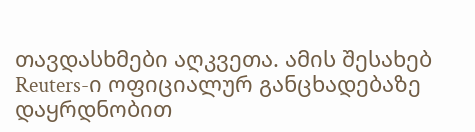თავდასხმები აღკვეთა. ამის შესახებ Reuters-ი ოფიციალურ განცხადებაზე დაყრდნობით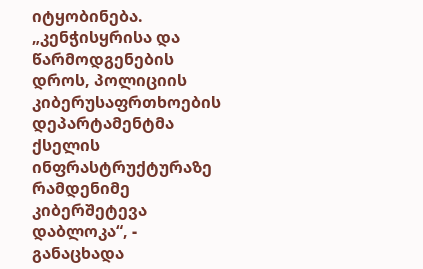იტყობინება. „კენჭისყრისა და წარმოდგენების დროს, პოლიციის კიბერუსაფრთხოების დეპარტამენტმა ქსელის ინფრასტრუქტურაზე რამდენიმე კიბერშეტევა დაბლოკა“, - განაცხადა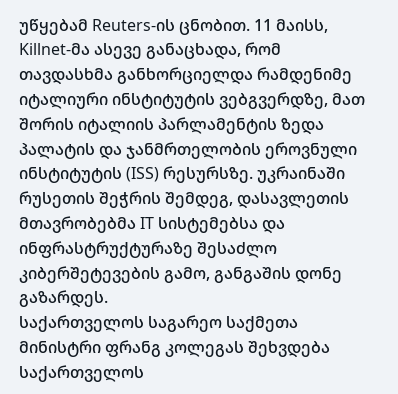უწყებამ Reuters-ის ცნობით. 11 მაისს, Killnet-მა ასევე განაცხადა, რომ თავდასხმა განხორციელდა რამდენიმე იტალიური ინსტიტუტის ვებგვერდზე, მათ შორის იტალიის პარლამენტის ზედა პალატის და ჯანმრთელობის ეროვნული ინსტიტუტის (ISS) რესურსზე. უკრაინაში რუსეთის შეჭრის შემდეგ, დასავლეთის მთავრობებმა IT სისტემებსა და ინფრასტრუქტურაზე შესაძლო კიბერშეტევების გამო, განგაშის დონე გაზარდეს.
საქართველოს საგარეო საქმეთა მინისტრი ფრანგ კოლეგას შეხვდება
საქართველოს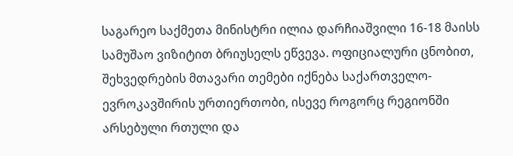საგარეო საქმეთა მინისტრი ილია დარჩიაშვილი 16-18 მაისს სამუშაო ვიზიტით ბრიუსელს ეწვევა. ოფიციალური ცნობით, შეხვედრების მთავარი თემები იქნება საქართველო-ევროკავშირის ურთიერთობი, ისევე როგორც რეგიონში არსებული რთული და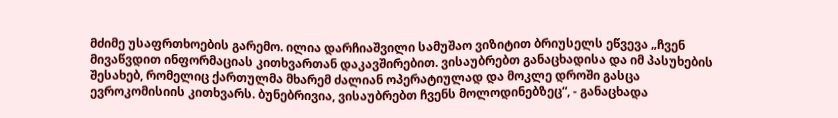მძიმე უსაფრთხოების გარემო. ილია დარჩიაშვილი სამუშაო ვიზიტით ბრიუსელს ეწვევა „ჩვენ მივაწვდით ინფორმაციას კითხვართან დაკავშირებით. ვისაუბრებთ განაცხადისა და იმ პასუხების შესახებ, რომელიც ქართულმა მხარემ ძალიან ოპერატიულად და მოკლე დროში გასცა ევროკომისიის კითხვარს. ბუნებრივია, ვისაუბრებთ ჩვენს მოლოდინებზეც“, - განაცხადა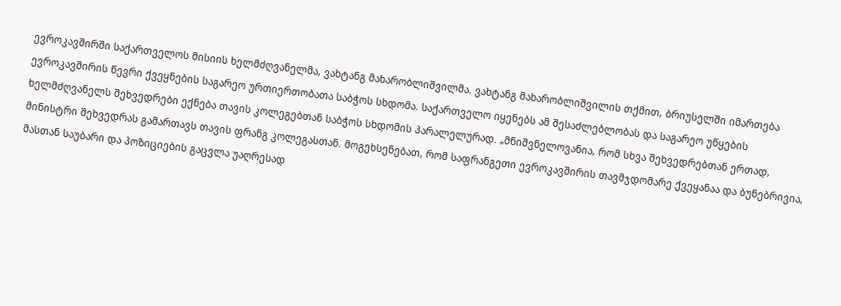ევროკავშირში საქართველოს მისიის ხელმძღვანელმა, ვახტანგ მახარობლიშვილმა. ვახტანგ მახარობლიშვილის თქმით, ბრიუსელში იმართება ევროკავშირის წევრი ქვეყნების საგარეო ურთიერთობათა საბჭოს სხდომა. საქართველო იყენებს ამ შესაძლებლობას და საგარეო უწყების ხელმძღვანელს შეხვედრები ექნება თავის კოლეგებთან საბჭოს სხდომის პარალელურად. „მნიშვნელოვანია, რომ სხვა შეხვედრებთან ერთად, მინისტრი შეხვედრას გამართავს თავის ფრანგ კოლეგასთან. მოგეხსენებათ, რომ საფრანგეთი ევროკავშირის თავმჯდომარე ქვეყანაა და ბუნებრივია, მასთან საუბარი და პოზიციების გაცვლა უაღრესად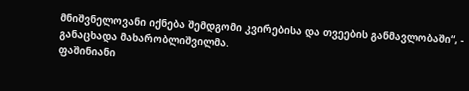მნიშვნელოვანი იქნება შემდგომი კვირებისა და თვეების განმავლობაში“, - განაცხადა მახარობლიშვილმა.
ფაშინიანი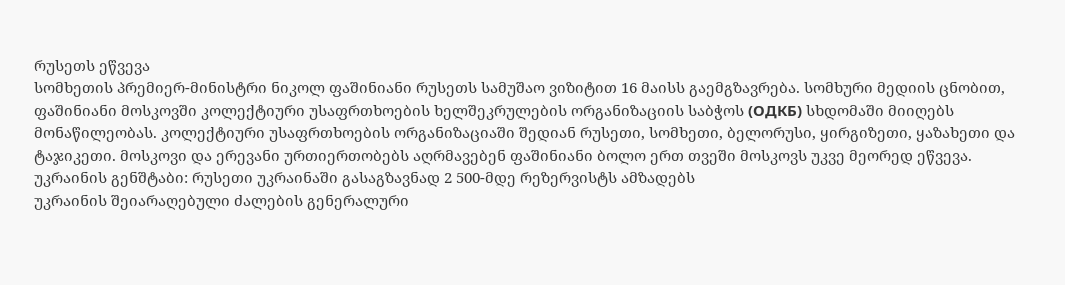რუსეთს ეწვევა
სომხეთის პრემიერ-მინისტრი ნიკოლ ფაშინიანი რუსეთს სამუშაო ვიზიტით 16 მაისს გაემგზავრება. სომხური მედიის ცნობით, ფაშინიანი მოსკოვში კოლექტიური უსაფრთხოების ხელშეკრულების ორგანიზაციის საბჭოს (ОДКБ) სხდომაში მიიღებს მონაწილეობას. კოლექტიური უსაფრთხოების ორგანიზაციაში შედიან რუსეთი, სომხეთი, ბელორუსი, ყირგიზეთი, ყაზახეთი და ტაჯიკეთი. მოსკოვი და ერევანი ურთიერთობებს აღრმავებენ ფაშინიანი ბოლო ერთ თვეში მოსკოვს უკვე მეორედ ეწვევა.
უკრაინის გენშტაბი: რუსეთი უკრაინაში გასაგზავნად 2 500-მდე რეზერვისტს ამზადებს
უკრაინის შეიარაღებული ძალების გენერალური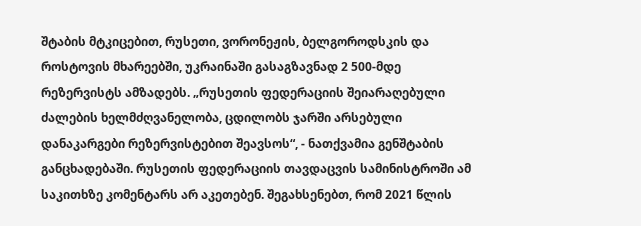შტაბის მტკიცებით, რუსეთი, ვორონეჟის, ბელგოროდსკის და როსტოვის მხარეებში, უკრაინაში გასაგზავნად 2 500-მდე რეზერვისტს ამზადებს. „რუსეთის ფედერაციის შეიარაღებული ძალების ხელმძღვანელობა, ცდილობს ჯარში არსებული დანაკარგები რეზერვისტებით შეავსოს“, - ნათქვამია გენშტაბის განცხადებაში. რუსეთის ფედერაციის თავდაცვის სამინისტროში ამ საკითხზე კომენტარს არ აკეთებენ. შეგახსენებთ, რომ 2021 წლის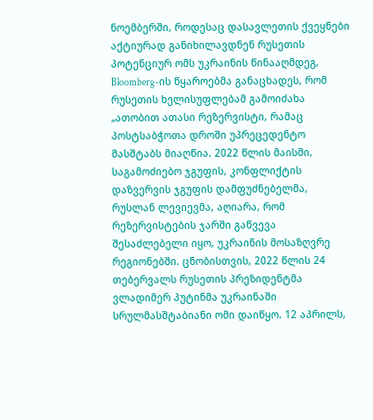ნოემბერში, როდესაც დასავლეთის ქვეყნები აქტიურად განიხილავდნენ რუსეთის პოტენციურ ომს უკრაინის წინააღმდეგ, Bloomberg-ის წყაროებმა განაცხადეს, რომ რუსეთის ხელისუფლებამ გამოიძახა „ათობით ათასი რეზერვისტი, რამაც პოსტსაბჭოთა დროში უპრეცედენტო მასშტაბს მიაღწია. 2022 წლის მაისში, საგამოძიებო ჯგუფის, კონფლიქტის დაზვერვის ჯგუფის დამფუძნებელმა, რუსლან ლევიევმა, აღიარა, რომ რეზერვისტების ჯარში გაწვევა შესაძლებელი იყო, უკრაინის მოსაზღვრე რეგიონებში. ცნობისთვის, 2022 წლის 24 თებერვალს რუსეთის პრეზიდენტმა ვლადიმერ პუტინმა უკრაინაში სრულმასშტაბიანი ომი დაიწყო. 12 აპრილს,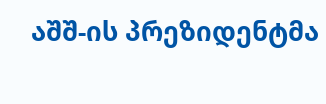აშშ-ის პრეზიდენტმა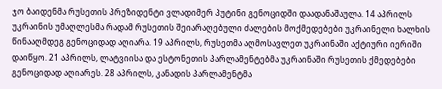ჯო ბაიდენმა რუსეთის პრეზიდენტი ვლადიმერ პუტინი გენოციდში დაადანაშაულა. 14 აპრილს უკრაინის უმაღლესმა რადამ რუსეთის შეიარაღებული ძალების მოქმედებები უკრაინელი ხალხის წინააღმდეგ გენოციდად აღიარა. 19 აპრილს, რუსეთმა აღმოსავლეთ უკრაინაში აქტიური იერიში დაიწყო. 21 აპრილს, ლატვიისა და ესტონეთის პარლამენტებმა უკრაინაში რუსეთის ქმედებები გენოციდად აღიარეს. 28 აპრილს, კანადის პარლამენტმა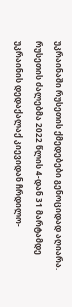უკრაინაში რუსეთის ქმედებები გენოციდად აღიარა. რუსეთის ძალებმა 2022 წლის 4-დან 31 მარტამდე უკრაინის დედაქალაქ კიევიდან ჩრდილო-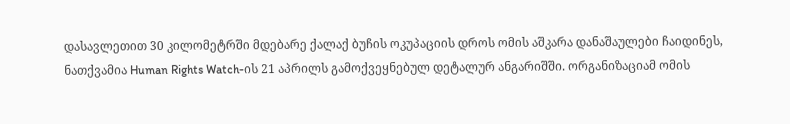დასავლეთით 30 კილომეტრში მდებარე ქალაქ ბუჩის ოკუპაციის დროს ომის აშკარა დანაშაულები ჩაიდინეს, ნათქვამია Human Rights Watch-ის 21 აპრილს გამოქვეყნებულ დეტალურ ანგარიშში. ორგანიზაციამ ომის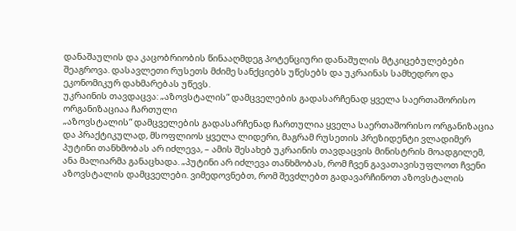დანაშაულის და კაცობრიობის წინააღმდეგ პოტენციური დანაშულის მტკიცებულებები შეაგროვა. დასავლეთი რუსეთს მძიმე სანქციებს უწესებს და უკრაინას სამხედრო და ეკონომიკურ დახმარებას უწევს.
უკრაინის თავდაცვა: „აზოვსტალის“ დამცველების გადასარჩენად ყველა საერთაშორისო ორგანიზაციაა ჩართული
„აზოვსტალის“ დამცველების გადასარჩენად ჩართულია ყველა საერთაშორისო ორგანიზაცია და პრაქტიკულად, მსოფლიოს ყველა ლიდერი, მაგრამ რუსეთის პრეზიდენტი ვლადიმერ პუტინი თანხმობას არ იძლევა, – ამის შესახებ უკრაინის თავდაცვის მინისტრის მოადგილემ, ანა მალიარმა განაცხადა. „პუტინი არ იძლევა თანხმობას, რომ ჩვენ გავათავისუფლოთ ჩვენი აზოვსტალის დამცველები. ვიმედოვნებთ, რომ შევძლებთ გადავარჩინოთ აზოვსტალის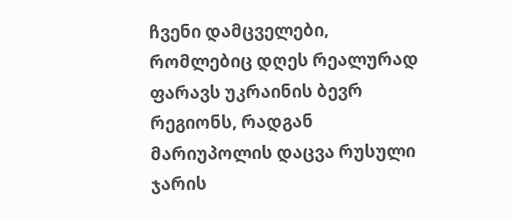ჩვენი დამცველები, რომლებიც დღეს რეალურად ფარავს უკრაინის ბევრ რეგიონს, რადგან მარიუპოლის დაცვა რუსული ჯარის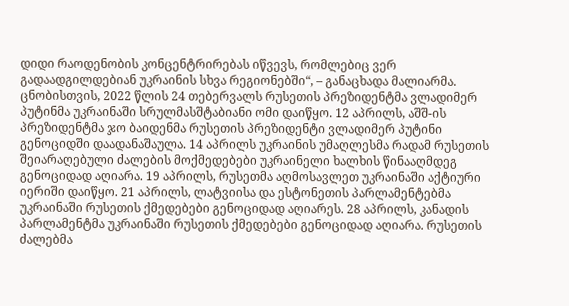დიდი რაოდენობის კონცენტრირებას იწვევს, რომლებიც ვერ გადაადგილდებიან უკრაინის სხვა რეგიონებში“, – განაცხადა მალიარმა. ცნობისთვის, 2022 წლის 24 თებერვალს რუსეთის პრეზიდენტმა ვლადიმერ პუტინმა უკრაინაში სრულმასშტაბიანი ომი დაიწყო. 12 აპრილს, აშშ-ის პრეზიდენტმა ჯო ბაიდენმა რუსეთის პრეზიდენტი ვლადიმერ პუტინი გენოციდში დაადანაშაულა. 14 აპრილს უკრაინის უმაღლესმა რადამ რუსეთის შეიარაღებული ძალების მოქმედებები უკრაინელი ხალხის წინააღმდეგ გენოციდად აღიარა. 19 აპრილს, რუსეთმა აღმოსავლეთ უკრაინაში აქტიური იერიში დაიწყო. 21 აპრილს, ლატვიისა და ესტონეთის პარლამენტებმა უკრაინაში რუსეთის ქმედებები გენოციდად აღიარეს. 28 აპრილს, კანადის პარლამენტმა უკრაინაში რუსეთის ქმედებები გენოციდად აღიარა. რუსეთის ძალებმა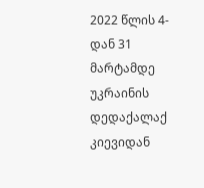2022 წლის 4-დან 31 მარტამდე უკრაინის დედაქალაქ კიევიდან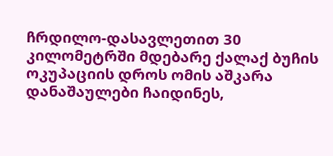ჩრდილო-დასავლეთით 30 კილომეტრში მდებარე ქალაქ ბუჩის ოკუპაციის დროს ომის აშკარა დანაშაულები ჩაიდინეს,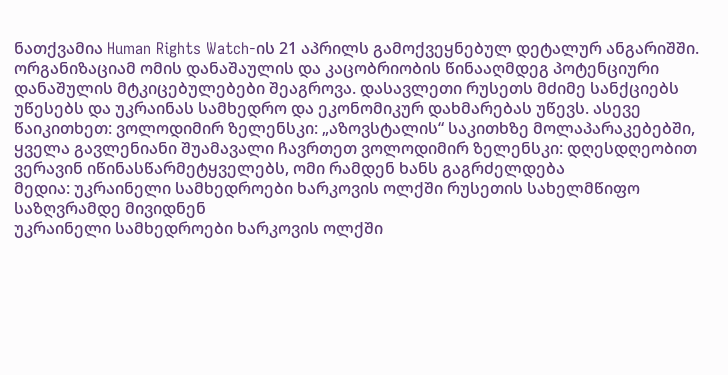ნათქვამია Human Rights Watch-ის 21 აპრილს გამოქვეყნებულ დეტალურ ანგარიშში. ორგანიზაციამ ომის დანაშაულის და კაცობრიობის წინააღმდეგ პოტენციური დანაშულის მტკიცებულებები შეაგროვა. დასავლეთი რუსეთს მძიმე სანქციებს უწესებს და უკრაინას სამხედრო და ეკონომიკურ დახმარებას უწევს. ასევე წაიკითხეთ: ვოლოდიმირ ზელენსკი: „აზოვსტალის“ საკითხზე მოლაპარაკებებში, ყველა გავლენიანი შუამავალი ჩავრთეთ ვოლოდიმირ ზელენსკი: დღესდღეობით ვერავინ იწინასწარმეტყველებს, ომი რამდენ ხანს გაგრძელდება
მედია: უკრაინელი სამხედროები ხარკოვის ოლქში რუსეთის სახელმწიფო საზღვრამდე მივიდნენ
უკრაინელი სამხედროები ხარკოვის ოლქში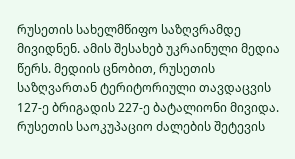რუსეთის სახელმწიფო საზღვრამდე მივიდნენ. ამის შესახებ უკრაინული მედია წერს. მედიის ცნობით, რუსეთის საზღვართან ტერიტორიული თავდაცვის 127-ე ბრიგადის 227-ე ბატალიონი მივიდა. რუსეთის საოკუპაციო ძალების შეტევის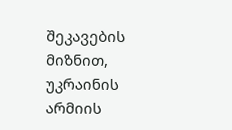შეკავების მიზნით, უკრაინის არმიის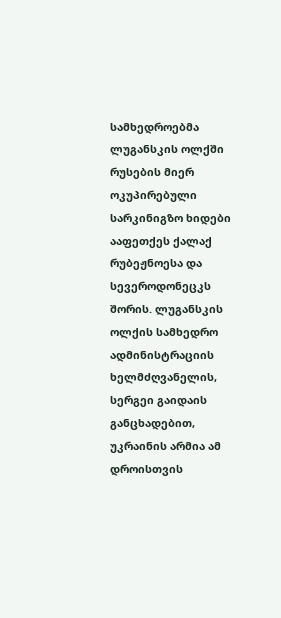სამხედროებმა ლუგანსკის ოლქში რუსების მიერ ოკუპირებული სარკინიგზო ხიდები ააფეთქეს ქალაქ რუბეჟნოესა და სევეროდონეცკს შორის. ლუგანსკის ოლქის სამხედრო ადმინისტრაციის ხელმძღვანელის, სერგეი გაიდაის განცხადებით, უკრაინის არმია ამ დროისთვის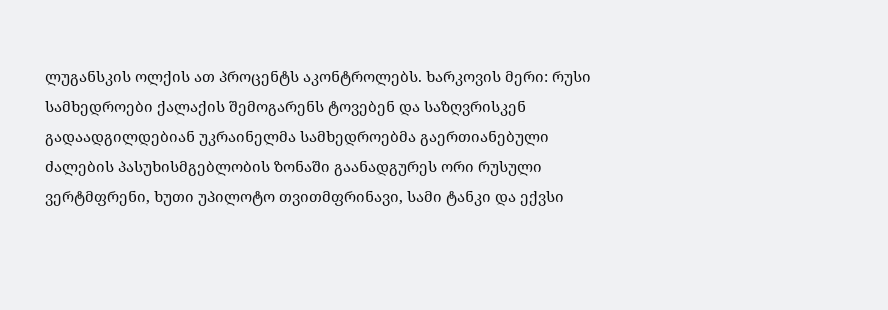ლუგანსკის ოლქის ათ პროცენტს აკონტროლებს. ხარკოვის მერი: რუსი სამხედროები ქალაქის შემოგარენს ტოვებენ და საზღვრისკენ გადაადგილდებიან უკრაინელმა სამხედროებმა გაერთიანებული ძალების პასუხისმგებლობის ზონაში გაანადგურეს ორი რუსული ვერტმფრენი, ხუთი უპილოტო თვითმფრინავი, სამი ტანკი და ექვსი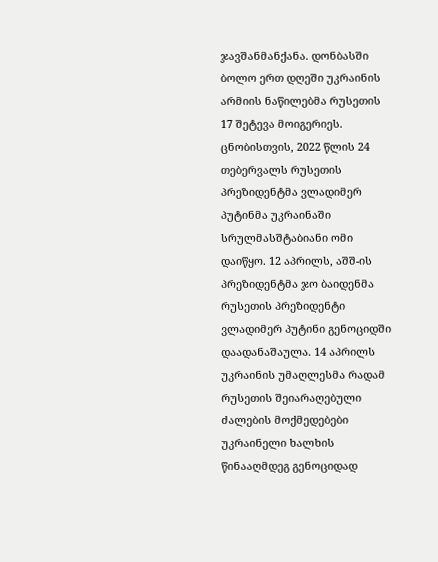ჯავშანმანქანა. დონბასში ბოლო ერთ დღეში უკრაინის არმიის ნაწილებმა რუსეთის 17 შეტევა მოიგერიეს. ცნობისთვის, 2022 წლის 24 თებერვალს რუსეთის პრეზიდენტმა ვლადიმერ პუტინმა უკრაინაში სრულმასშტაბიანი ომი დაიწყო. 12 აპრილს, აშშ-ის პრეზიდენტმა ჯო ბაიდენმა რუსეთის პრეზიდენტი ვლადიმერ პუტინი გენოციდში დაადანაშაულა. 14 აპრილს უკრაინის უმაღლესმა რადამ რუსეთის შეიარაღებული ძალების მოქმედებები უკრაინელი ხალხის წინააღმდეგ გენოციდად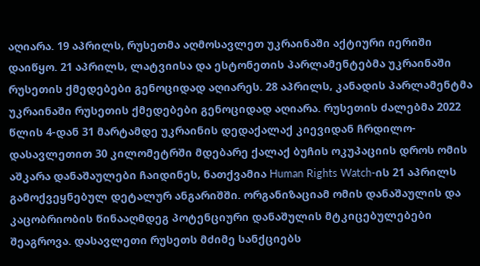აღიარა. 19 აპრილს, რუსეთმა აღმოსავლეთ უკრაინაში აქტიური იერიში დაიწყო. 21 აპრილს, ლატვიისა და ესტონეთის პარლამენტებმა უკრაინაში რუსეთის ქმედებები გენოციდად აღიარეს. 28 აპრილს, კანადის პარლამენტმა უკრაინაში რუსეთის ქმედებები გენოციდად აღიარა. რუსეთის ძალებმა 2022 წლის 4-დან 31 მარტამდე უკრაინის დედაქალაქ კიევიდან ჩრდილო-დასავლეთით 30 კილომეტრში მდებარე ქალაქ ბუჩის ოკუპაციის დროს ომის აშკარა დანაშაულები ჩაიდინეს, ნათქვამია Human Rights Watch-ის 21 აპრილს გამოქვეყნებულ დეტალურ ანგარიშში. ორგანიზაციამ ომის დანაშაულის და კაცობრიობის წინააღმდეგ პოტენციური დანაშულის მტკიცებულებები შეაგროვა. დასავლეთი რუსეთს მძიმე სანქციებს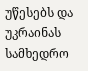უწესებს და უკრაინას სამხედრო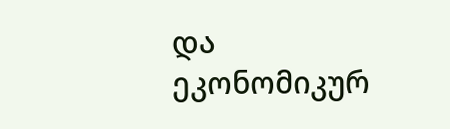და ეკონომიკურ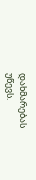დახმარებას უწევს.